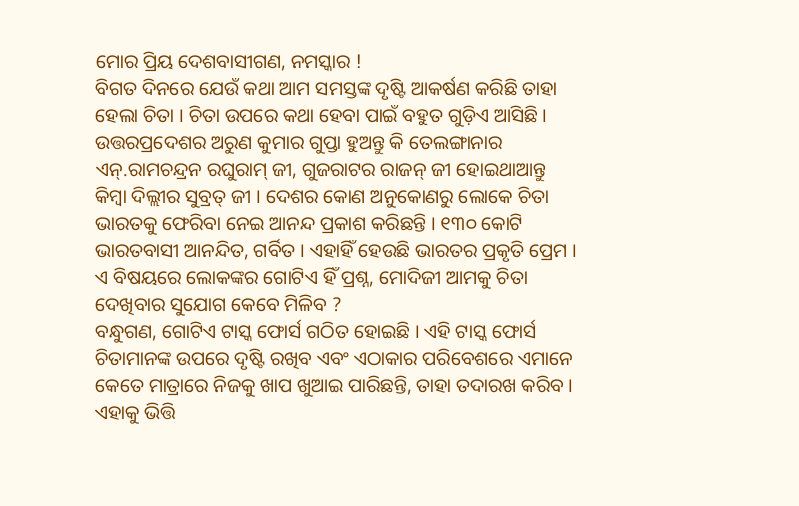ମୋର ପ୍ରିୟ ଦେଶବାସୀଗଣ, ନମସ୍କାର !
ବିଗତ ଦିନରେ ଯେଉଁ କଥା ଆମ ସମସ୍ତଙ୍କ ଦୃଷ୍ଟି ଆକର୍ଷଣ କରିଛି ତାହା ହେଲା ଚିତା । ଚିତା ଉପରେ କଥା ହେବା ପାଇଁ ବହୁତ ଗୁଡ଼ିଏ ଆସିଛି । ଉତ୍ତରପ୍ରଦେଶର ଅରୁଣ କୁମାର ଗୁପ୍ତା ହୁଅନ୍ତୁ କି ତେଲଙ୍ଗାନାର ଏନ୍.ରାମଚନ୍ଦ୍ରନ ରଘୁରାମ୍ ଜୀ, ଗୁଜରାଟର ରାଜନ୍ ଜୀ ହୋଇଥାଆନ୍ତୁ କିମ୍ବା ଦିଲ୍ଲୀର ସୁବ୍ରତ୍ ଜୀ । ଦେଶର କୋଣ ଅନୁକୋଣରୁ ଲୋକେ ଚିତା ଭାରତକୁ ଫେରିବା ନେଇ ଆନନ୍ଦ ପ୍ରକାଶ କରିଛନ୍ତି । ୧୩୦ କୋଟି ଭାରତବାସୀ ଆନନ୍ଦିତ, ଗର୍ବିତ । ଏହାହିଁ ହେଉଛି ଭାରତର ପ୍ରକୃତି ପ୍ରେମ । ଏ ବିଷୟରେ ଲୋକଙ୍କର ଗୋଟିଏ ହିଁ ପ୍ରଶ୍ନ, ମୋଦିଜୀ ଆମକୁ ଚିତା ଦେଖିବାର ସୁଯୋଗ କେବେ ମିଳିବ ?
ବନ୍ଧୁଗଣ, ଗୋଟିଏ ଟାସ୍କ ଫୋର୍ସ ଗଠିତ ହୋଇଛି । ଏହି ଟାସ୍କ ଫୋର୍ସ ଚିତାମାନଙ୍କ ଉପରେ ଦୃଷ୍ଟି ରଖିବ ଏବଂ ଏଠାକାର ପରିବେଶରେ ଏମାନେ କେତେ ମାତ୍ରାରେ ନିଜକୁ ଖାପ ଖୁଆଇ ପାରିଛନ୍ତି, ତାହା ତଦାରଖ କରିବ । ଏହାକୁ ଭିତ୍ତି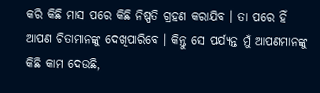କରି କିଛି ମାସ ପରେ କିଛି ନିଷ୍ପତି ଗ୍ରହଣ କରାଯିବ । ତା ପରେ ହିଁ ଆପଣ ଚିତାମାନଙ୍କୁ ଦେଖିପାରିବେ । କିନ୍ତୁ ସେ ପର୍ଯ୍ୟନ୍ତ ମୁଁ ଆପଣମାନଙ୍କୁ କିଛି କାମ ଦେଉଛି,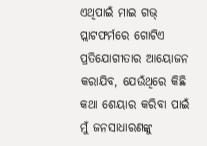ଏଥିପାଇଁ ମାଇ ଗଭ୍ ପ୍ଲାଟଫର୍ମରେ ଗୋଟିଏ ପ୍ରତିଯୋଗୀତାର ଆୟୋଜନ କରାଯିବ, ଯେଉଁଥିରେ କିଛି କଥା ଶେୟାର କରିବା ପାଇଁ ମୁଁ ଜନସାଧାରଣଙ୍କୁ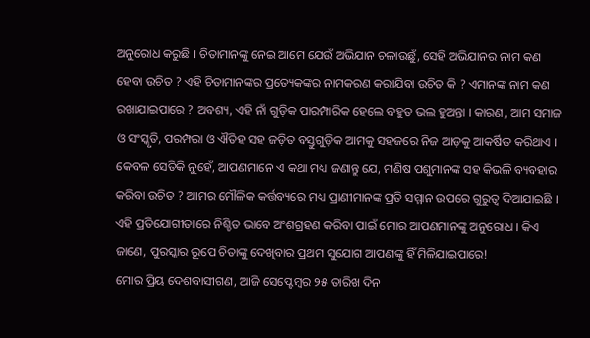ଅନୁରୋଧ କରୁଛି । ଚିତାମାନଙ୍କୁ ନେଇ ଆମେ ଯେଉଁ ଅଭିଯାନ ଚଳାଉଛୁଁ, ସେହି ଅଭିଯାନର ନାମ କଣ ହେବା ଉଚିତ ? ଏହି ଚିତାମାନଙ୍କର ପ୍ରତ୍ୟେକଙ୍କର ନାମକରଣ କରାଯିବା ଉଚିତ କି ? ଏମାନଙ୍କ ନାମ କଣ ରଖାଯାଇପାରେ ? ଅବଶ୍ୟ, ଏହି ନାଁ ଗୁଡ଼ିକ ପାରମ୍ପାରିକ ହେଲେ ବହୁତ ଭଲ ହୁଅନ୍ତା । କାରଣ, ଆମ ସମାଜ ଓ ସଂସ୍କୃତି, ପରମ୍ପରା ଓ ଐତିହ ସହ ଜଡ଼ିତ ବସ୍ତୁଗୁଡ଼ିକ ଆମକୁ ସହଜରେ ନିଜ ଆଡ଼କୁ ଆକର୍ଷିତ କରିଥାଏ । କେବଳ ସେତିକି ନୁହେଁ, ଆପଣମାନେ ଏ କଥା ମଧ୍ୟ ଜଣାନ୍ତୁ ଯେ, ମଣିଷ ପଶୁମାନଙ୍କ ସହ କିଭଳି ବ୍ୟବହାର କରିବା ଉଚିତ ? ଆମର ମୌଳିକ କର୍ତ୍ତବ୍ୟରେ ମଧ୍ୟ ପ୍ରାଣୀମାନଙ୍କ ପ୍ରତି ସମ୍ମାନ ଉପରେ ଗୁରୁତ୍ୱ ଦିଆଯାଇଛି । ଏହି ପ୍ରତିଯୋଗୀତାରେ ନିଶ୍ଚିତ ଭାବେ ଅଂଶଗ୍ରହଣ କରିବା ପାଇଁ ମୋର ଆପଣମାନଙ୍କୁ ଅନୁରୋଧ । କିଏ ଜାଣେ, ପୁରସ୍କାର ରୂପେ ଚିତାଙ୍କୁ ଦେଖିବାର ପ୍ରଥମ ସୁଯୋଗ ଆପଣଙ୍କୁ ହିଁ ମିଳିଯାଇପାରେ!
ମୋର ପ୍ରିୟ ଦେଶବାସୀଗଣ, ଆଜି ସେପ୍ଟେମ୍ବର ୨୫ ତାରିଖ ଦିନ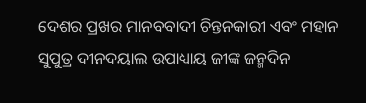ଦେଶର ପ୍ରଖର ମାନବବାଦୀ ଚିନ୍ତନକାରୀ ଏବଂ ମହାନ ସୁପୁତ୍ର ଦୀନଦୟାଲ ଉପାଧ୍ୟାୟ ଜୀଙ୍କ ଜନ୍ମଦିନ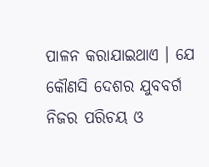ପାଳନ କରାଯାଇଥାଏ । ଯେ କୌଣସି ଦେଶର ଯୁବବର୍ଗ ନିଜର ପରିଚୟ ଓ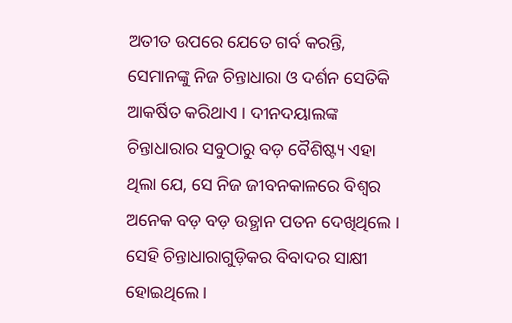ଅତୀତ ଉପରେ ଯେତେ ଗର୍ବ କରନ୍ତି, ସେମାନଙ୍କୁ ନିଜ ଚିନ୍ତାଧାରା ଓ ଦର୍ଶନ ସେତିକି ଆକର୍ଷିତ କରିଥାଏ । ଦୀନଦୟାଲଙ୍କ ଚିନ୍ତାଧାରାର ସବୁଠାରୁ ବଡ଼ ବୈଶିଷ୍ଟ୍ୟ ଏହା ଥିଲା ଯେ, ସେ ନିଜ ଜୀବନକାଳରେ ବିଶ୍ୱର ଅନେକ ବଡ଼ ବଡ଼ ଉତ୍ଥାନ ପତନ ଦେଖିଥିଲେ । ସେହି ଚିନ୍ତାଧାରାଗୁଡ଼ିକର ବିବାଦର ସାକ୍ଷୀ ହୋଇଥିଲେ ।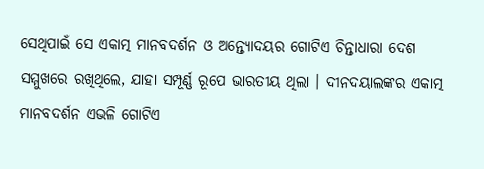ସେଥିପାଇଁ ସେ ଏକାତ୍ମ ମାନବଦର୍ଶନ ଓ ଅନ୍ତ୍ୟୋଦୟର ଗୋଟିଏ ଚିନ୍ତାଧାରା ଦେଶ ସମ୍ମୁଖରେ ରଖିଥିଲେ, ଯାହା ସମ୍ପୂର୍ଣ୍ଣ ରୂପେ ଭାରତୀୟ ଥିଲା । ଦୀନଦୟାଲଙ୍କର ଏକାତ୍ମ ମାନବଦର୍ଶନ ଏଭଳି ଗୋଟିଏ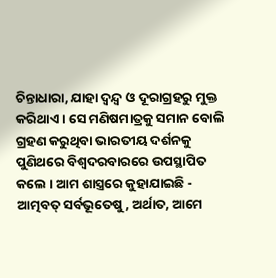ଚିନ୍ତାଧାରା, ଯାହା ଦ୍ୱନ୍ଦ୍ୱ ଓ ଦୂରାଗ୍ରହରୁ ମୁକ୍ତ କରିଥାଏ । ସେ ମଣିଷମାତ୍ରକୁ ସମାନ ବୋଲି ଗ୍ରହଣ କରୁଥିବା ଭାରତୀୟ ଦର୍ଶନକୁ ପୁଣିଥରେ ବିଶ୍ୱଦରବାରରେ ଉପସ୍ଥାପିତ କଲେ । ଆମ ଶାସ୍ତ୍ରରେ କୁହାଯାଇଛି - ଆତ୍ମବତ୍ ସର୍ବଭୂତେଷୁ, ଅର୍ଥାତ, ଆମେ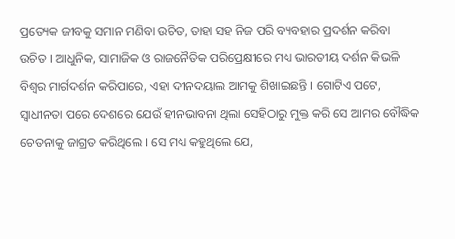ପ୍ରତ୍ୟେକ ଜୀବକୁ ସମାନ ମଣିବା ଉଚିତ, ତାହା ସହ ନିଜ ପରି ବ୍ୟବହାର ପ୍ରଦର୍ଶନ କରିବା ଉଚିତ । ଆଧୁନିକ, ସାମାଜିକ ଓ ରାଜନୈତିକ ପରିପ୍ରେକ୍ଷୀରେ ମଧ୍ୟ ଭାରତୀୟ ଦର୍ଶନ କିଭଳି ବିଶ୍ୱର ମାର୍ଗଦର୍ଶନ କରିପାରେ, ଏହା ଦୀନଦୟାଲ ଆମକୁ ଶିଖାଇଛନ୍ତି । ଗୋଟିଏ ପଟେ, ସ୍ୱାଧୀନତା ପରେ ଦେଶରେ ଯେଉଁ ହୀନଭାବନା ଥିଲା ସେହିଠାରୁ ମୁକ୍ତ କରି ସେ ଆମର ବୌଦ୍ଧିକ ଚେତନାକୁ ଜାଗ୍ରତ କରିଥିଲେ । ସେ ମଧ୍ୟ କହୁଥିଲେ ଯେ,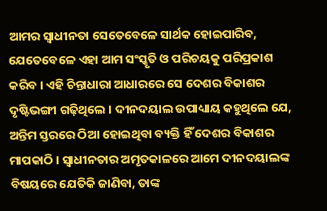ଆମର ସ୍ୱାଧୀନତା ସେତେବେଳେ ସାର୍ଥକ ହୋଇପାରିବ, ଯେତେବେଳେ ଏହା ଆମ ସଂସ୍କୃତି ଓ ପରିଚୟକୁ ପରିପ୍ରକାଶ କରିବ । ଏହି ଚିନ୍ତାଧାରା ଆଧାରରେ ସେ ଦେଶର ବିକାଶର ଦୃଷ୍ଟିଭଙ୍ଗୀ ଗଢ଼ିଥିଲେ । ଦୀନଦୟାଲ ଉପାଧ୍ୟାୟ କହୁଥିଲେ ଯେ, ଅନ୍ତିମ ସ୍ତରରେ ଠିଆ ହୋଇଥିବା ବ୍ୟକ୍ତି ହିଁ ଦେଶର ବିକାଶର ମାପକାଠି । ସ୍ୱାଧୀନତାର ଅମୃତକାଳରେ ଆମେ ଦୀନଦୟାଲଙ୍କ ବିଷୟରେ ଯେତିକି ଜାଣିବା, ତାଙ୍କ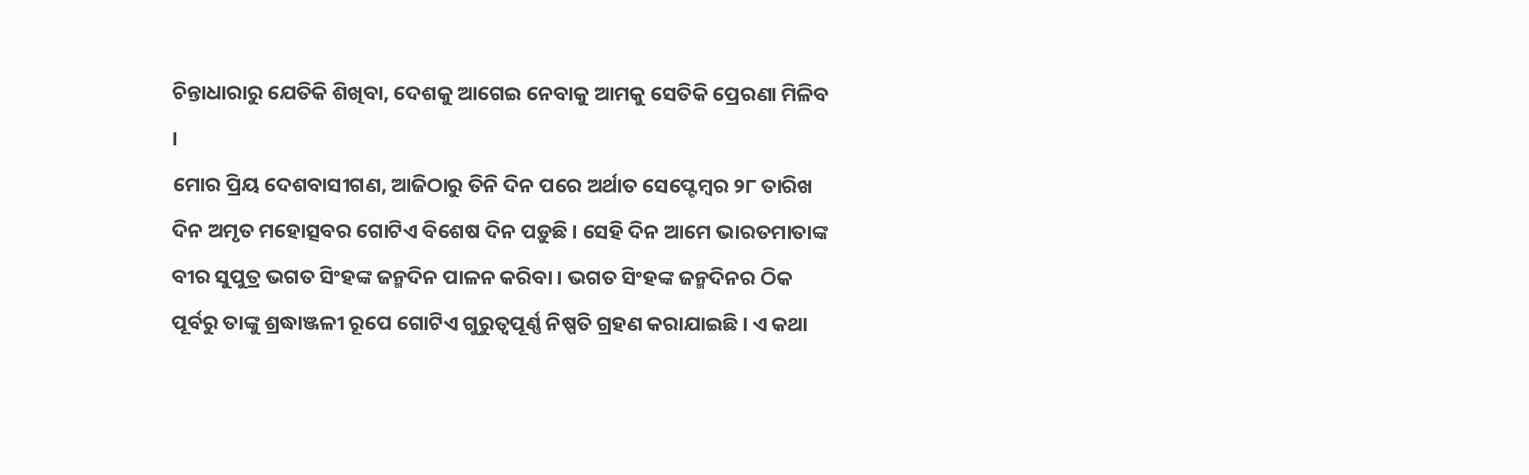ଚିନ୍ତାଧାରାରୁ ଯେତିକି ଶିଖିବା, ଦେଶକୁ ଆଗେଇ ନେବାକୁ ଆମକୁ ସେତିକି ପ୍ରେରଣା ମିଳିବ ।
ମୋର ପ୍ରିୟ ଦେଶବାସୀଗଣ, ଆଜିଠାରୁ ତିନି ଦିନ ପରେ ଅର୍ଥାତ ସେପ୍ଟେମ୍ବର ୨୮ ତାରିଖ ଦିନ ଅମୃତ ମହୋତ୍ସବର ଗୋଟିଏ ବିଶେଷ ଦିନ ପଡ଼ୁଛି । ସେହି ଦିନ ଆମେ ଭାରତମାତାଙ୍କ ବୀର ସୁପୁତ୍ର ଭଗତ ସିଂହଙ୍କ ଜନ୍ମଦିନ ପାଳନ କରିବା । ଭଗତ ସିଂହଙ୍କ ଜନ୍ମଦିନର ଠିକ ପୂର୍ବରୁ ତାଙ୍କୁ ଶ୍ରଦ୍ଧାଞ୍ଜଳୀ ରୂପେ ଗୋଟିଏ ଗୁରୁତ୍ୱପୂର୍ଣ୍ଣ ନିଷ୍ପତି ଗ୍ରହଣ କରାଯାଇଛି । ଏ କଥା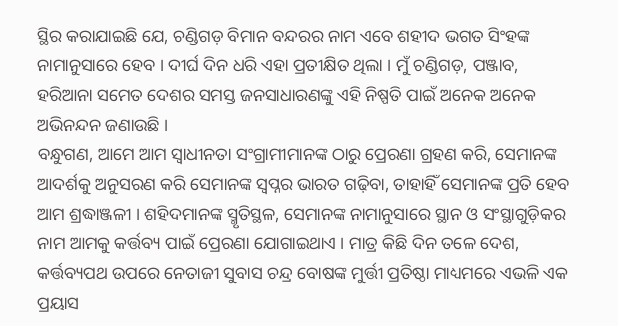ସ୍ଥିର କରାଯାଇଛି ଯେ, ଚଣ୍ଡିଗଡ଼ ବିମାନ ବନ୍ଦରର ନାମ ଏବେ ଶହୀଦ ଭଗତ ସିଂହଙ୍କ ନାମାନୁସାରେ ହେବ । ଦୀର୍ଘ ଦିନ ଧରି ଏହା ପ୍ରତୀକ୍ଷିତ ଥିଲା । ମୁଁ ଚଣ୍ଡିଗଡ଼, ପଞ୍ଜାବ, ହରିଆନା ସମେତ ଦେଶର ସମସ୍ତ ଜନସାଧାରଣଙ୍କୁ ଏହି ନିଷ୍ପତି ପାଇଁ ଅନେକ ଅନେକ ଅଭିନନ୍ଦନ ଜଣାଉଛି ।
ବନ୍ଧୁଗଣ, ଆମେ ଆମ ସ୍ୱାଧୀନତା ସଂଗ୍ରାମୀମାନଙ୍କ ଠାରୁ ପ୍ରେରଣା ଗ୍ରହଣ କରି, ସେମାନଙ୍କ ଆଦର୍ଶକୁ ଅନୁସରଣ କରି ସେମାନଙ୍କ ସ୍ୱପ୍ନର ଭାରତ ଗଢ଼ିବା, ତାହାହିଁ ସେମାନଙ୍କ ପ୍ରତି ହେବ ଆମ ଶ୍ରଦ୍ଧାଞ୍ଜଳୀ । ଶହିଦମାନଙ୍କ ସ୍ମୃତିସ୍ଥଳ, ସେମାନଙ୍କ ନାମାନୁସାରେ ସ୍ଥାନ ଓ ସଂସ୍ଥାଗୁଡ଼ିକର ନାମ ଆମକୁ କର୍ତ୍ତବ୍ୟ ପାଇଁ ପ୍ରେରଣା ଯୋଗାଇଥାଏ । ମାତ୍ର କିଛି ଦିନ ତଳେ ଦେଶ, କର୍ତ୍ତବ୍ୟପଥ ଉପରେ ନେତାଜୀ ସୁବାସ ଚନ୍ଦ୍ର ବୋଷଙ୍କ ମୁର୍ତ୍ତୀ ପ୍ରତିଷ୍ଠା ମାଧ୍ୟମରେ ଏଭଳି ଏକ ପ୍ରୟାସ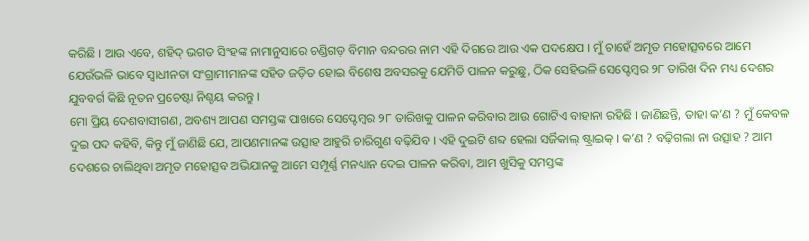କରିଛି । ଆଉ ଏବେ, ଶହିଦ୍ ଭଗତ ସିଂହଙ୍କ ନାମାନୁସାରେ ଚଣ୍ଡିଗଡ଼ ବିମାନ ବନ୍ଦରର ନାମ ଏହି ଦିଗରେ ଆଉ ଏକ ପଦକ୍ଷେପ । ମୁଁ ଚାହେଁ ଅମୃତ ମହୋତ୍ସବରେ ଆମେ ଯେଉଁଭଳି ଭାବେ ସ୍ୱାଧୀନତା ସଂଗ୍ରାମୀମାନଙ୍କ ସହିତ ଜଡ଼ିତ ହୋଇ ବିଶେଷ ଅବସରକୁ ଯେମିତି ପାଳନ କରୁଛୁ, ଠିକ ସେହିଭଳି ସେପ୍ଟେମ୍ବର ୨୮ ତାରିଖ ଦିନ ମଧ୍ୟ ଦେଶର ଯୁବବର୍ଗ କିଛି ନୂତନ ପ୍ରଚେଷ୍ଟା ନିଶ୍ଚୟ କରନ୍ତୁ ।
ମୋ ପ୍ରିୟ ଦେଶବାସୀଗଣ, ଅବଶ୍ୟ ଆପଣ ସମସ୍ତଙ୍କ ପାଖରେ ସେପ୍ଟେମ୍ବର ୨୮ ତାରିଖକୁ ପାଳନ କରିବାର ଆଉ ଗୋଟିଏ ବାହାନା ରହିଛି । ଜାଣିଛନ୍ତି, ତାହା କ’ଣ ? ମୁଁ କେବଳ ଦୁଇ ପଦ କହିବି, କିନ୍ତୁ ମୁଁ ଜାଣିଛି ଯେ, ଆପଣମାନଙ୍କ ଉତ୍ସାହ ଆହୁରି ଚାରିଗୁଣ ବଢ଼ିଯିବ । ଏହି ଦୁଇଟି ଶବ୍ଦ ହେଲା ସର୍ଜିକାଲ୍ ଷ୍ଟ୍ରାଇକ୍ । କ’ଣ ? ବଢ଼ିଗଲା ନା ଉତ୍ସାହ ? ଆମ ଦେଶରେ ଚାଲିଥିବା ଅମୃତ ମହୋତ୍ସବ ଅଭିଯାନକୁ ଆମେ ସମ୍ପୂର୍ଣ୍ଣ ମନଧ୍ୟାନ ଦେଇ ପାଳନ କରିବା, ଆମ ଖୁସିକୁ ସମସ୍ତଙ୍କ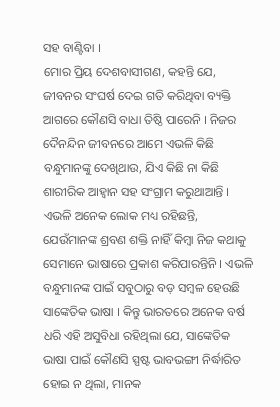ସହ ବାଣ୍ଟିବା ।
ମୋର ପ୍ରିୟ ଦେଶବାସୀଗଣ, କହନ୍ତି ଯେ, ଜୀବନର ସଂଘର୍ଷ ଦେଇ ଗତି କରିଥିବା ବ୍ୟକ୍ତି ଆଗରେ କୌଣସି ବାଧା ତିଷ୍ଠି ପାରେନି । ନିଜର ଦୈନନ୍ଦିନ ଜୀବନରେ ଆମେ ଏଭଳି କିଛି ବନ୍ଧୁମାନଙ୍କୁ ଦେଖିଥାଉ, ଯିଏ କିଛି ନା କିଛି ଶାରୀରିକ ଆହ୍ୱାନ ସହ ସଂଗ୍ରାମ କରୁଥାଆନ୍ତି । ଏଭଳି ଅନେକ ଲୋକ ମଧ୍ୟ ରହିଛନ୍ତି, ଯେଉଁମାନଙ୍କ ଶ୍ରବଣ ଶକ୍ତି ନାହିଁ କିମ୍ବା ନିଜ କଥାକୁ ସେମାନେ ଭାଷାରେ ପ୍ରକାଶ କରିପାରନ୍ତିନି । ଏଭଳି ବନ୍ଧୁମାନଙ୍କ ପାଇଁ ସବୁଠାରୁ ବଡ଼ ସମ୍ବଳ ହେଉଛି ସାଙ୍କେତିକ ଭାଷା । କିନ୍ତୁ ଭାରତରେ ଅନେକ ବର୍ଷ ଧରି ଏହି ଅସୁବିଧା ରହିଥିଲା ଯେ, ସାଙ୍କେତିକ ଭାଷା ପାଇଁ କୌଣସି ସ୍ପଷ୍ଟ ଭାବଭଙ୍ଗୀ ନିର୍ଦ୍ଧାରିତ ହୋଇ ନ ଥିଲା, ମାନକ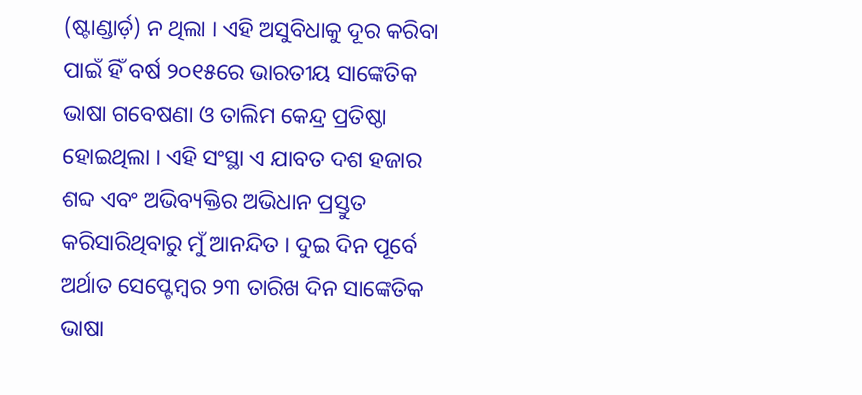(ଷ୍ଟାଣ୍ଡାର୍ଡ଼) ନ ଥିଲା । ଏହି ଅସୁବିଧାକୁ ଦୂର କରିବା ପାଇଁ ହିଁ ବର୍ଷ ୨୦୧୫ରେ ଭାରତୀୟ ସାଙ୍କେତିକ ଭାଷା ଗବେଷଣା ଓ ତାଲିମ କେନ୍ଦ୍ର ପ୍ରତିଷ୍ଠା ହୋଇଥିଲା । ଏହି ସଂସ୍ଥା ଏ ଯାବତ ଦଶ ହଜାର ଶବ୍ଦ ଏବଂ ଅଭିବ୍ୟକ୍ତିର ଅଭିଧାନ ପ୍ରସ୍ତୁତ କରିସାରିଥିବାରୁ ମୁଁ ଆନନ୍ଦିତ । ଦୁଇ ଦିନ ପୂର୍ବେ ଅର୍ଥାତ ସେପ୍ଟେମ୍ବର ୨୩ ତାରିଖ ଦିନ ସାଙ୍କେତିକ ଭାଷା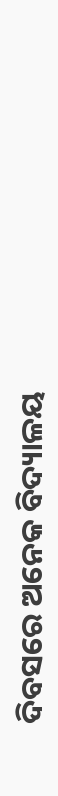ଦିବସରେ ଅନେକ ବିଦ୍ୟାଳୟ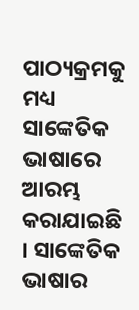ପାଠ୍ୟକ୍ରମକୁ ମଧ୍ୟ ସାଙ୍କେତିକ ଭାଷାରେ ଆରମ୍ଭ କରାଯାଇଛି । ସାଙ୍କେତିକ ଭାଷାର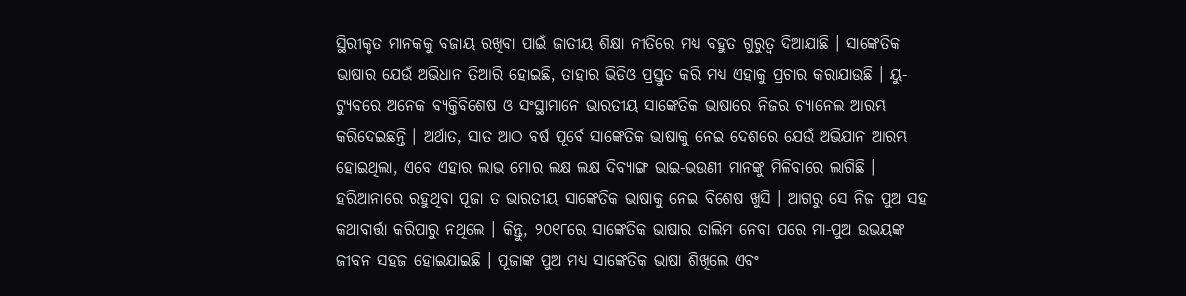ସ୍ଥିରୀକୃତ ମାନକକୁ ବଜାୟ ରଖିବା ପାଇଁ ଜାତୀୟ ଶିକ୍ଷା ନୀତିରେ ମଧ୍ୟ ବହୁତ ଗୁରୁତ୍ୱ ଦିଆଯାଛି । ସାଙ୍କେତିକ ଭାଷାର ଯେଉଁ ଅଭିଧାନ ତିଆରି ହୋଇଛି, ତାହାର ଭିଡିଓ ପ୍ରସ୍ତୁତ କରି ମଧ୍ୟ ଏହାକୁ ପ୍ରଚାର କରାଯାଉଛି । ୟୁ-ଟ୍ୟୁବରେ ଅନେକ ବ୍ୟକ୍ତିବିଶେଷ ଓ ସଂସ୍ଥାମାନେ ଭାରତୀୟ ସାଙ୍କେତିକ ଭାଷାରେ ନିଜର ଚ୍ୟାନେଲ ଆରମ୍ଭ କରିଦେଇଛନ୍ତି । ଅର୍ଥାତ, ସାତ ଆଠ ବର୍ଷ ପୂର୍ବେ ସାଙ୍କେତିକ ଭାଷାକୁ ନେଇ ଦେଶରେ ଯେଉଁ ଅଭିଯାନ ଆରମ୍ଭ ହୋଇଥିଲା, ଏବେ ଏହାର ଲାଭ ମୋର ଲକ୍ଷ ଲକ୍ଷ ଦିବ୍ୟାଙ୍ଗ ଭାଇ-ଭଉଣୀ ମାନଙ୍କୁ ମିଳିବାରେ ଲାଗିଛି । ହରିଆନାରେ ରହୁଥିବା ପୂଜା ତ ଭାରତୀୟ ସାଙ୍କେତିକ ଭାଷାକୁ ନେଇ ବିଶେଷ ଖୁସି । ଆଗରୁ ସେ ନିଜ ପୁଅ ସହ କଥାବାର୍ତ୍ତା କରିପାରୁ ନଥିଲେ । କିନ୍ତୁ, ୨୦୧୮ରେ ସାଙ୍କେତିକ ଭାଷାର ତାଲିମ ନେବା ପରେ ମା-ପୁଅ ଉଭୟଙ୍କ ଜୀବନ ସହଜ ହୋଇଯାଇଛି । ପୂଜାଙ୍କ ପୁଅ ମଧ୍ୟ ସାଙ୍କେତିକ ଭାଷା ଶିଖିଲେ ଏବଂ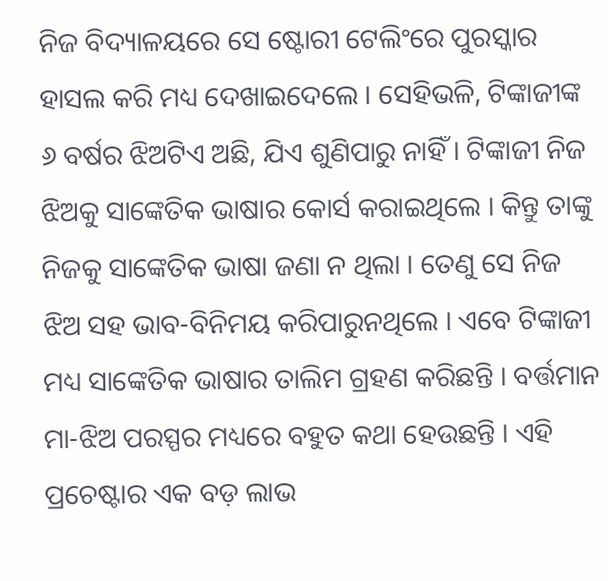ନିଜ ବିଦ୍ୟାଳୟରେ ସେ ଷ୍ଟୋରୀ ଟେଲିଂରେ ପୁରସ୍କାର ହାସଲ କରି ମଧ୍ୟ ଦେଖାଇଦେଲେ । ସେହିଭଳି, ଟିଙ୍କାଜୀଙ୍କ ୬ ବର୍ଷର ଝିଅଟିଏ ଅଛି, ଯିଏ ଶୁଣିପାରୁ ନାହିଁ । ଟିଙ୍କାଜୀ ନିଜ ଝିଅକୁ ସାଙ୍କେତିକ ଭାଷାର କୋର୍ସ କରାଇଥିଲେ । କିନ୍ତୁ ତାଙ୍କୁ ନିଜକୁ ସାଙ୍କେତିକ ଭାଷା ଜଣା ନ ଥିଲା । ତେଣୁ ସେ ନିଜ ଝିଅ ସହ ଭାବ-ବିନିମୟ କରିପାରୁନଥିଲେ । ଏବେ ଟିଙ୍କାଜୀ ମଧ୍ୟ ସାଙ୍କେତିକ ଭାଷାର ତାଲିମ ଗ୍ରହଣ କରିଛନ୍ତି । ବର୍ତ୍ତମାନ ମା-ଝିଅ ପରସ୍ପର ମଧ୍ୟରେ ବହୁତ କଥା ହେଉଛନ୍ତି । ଏହି ପ୍ରଚେଷ୍ଟାର ଏକ ବଡ଼ ଲାଭ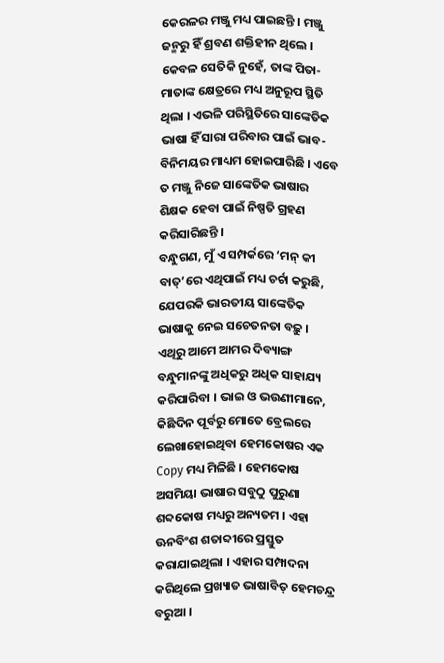କେରଳର ମଞ୍ଜୁ ମଧ୍ୟ ପାଇଛନ୍ତି । ମଞ୍ଜୁ ଜନ୍ମରୁ ହିଁ ଶ୍ରବଣ ଶକ୍ତିହୀନ ଥିଲେ । କେବଳ ସେତିକି ନୁହେଁ, ତାଙ୍କ ପିତା-ମାତାଙ୍କ କ୍ଷେତ୍ରରେ ମଧ୍ୟ ଅନୁରୂପ ସ୍ଥିତି ଥିଲା । ଏଭଳି ପରିସ୍ଥିତିରେ ସାଙ୍କେତିକ ଭାଷା ହିଁ ସାରା ପରିବାର ପାଇଁ ଭାବ-ବିନିମୟର ମାଧ୍ୟମ ହୋଇପାରିଛି । ଏବେ ତ ମଞ୍ଜୁ ନିଜେ ସାଙ୍କେତିକ ଭାଷାର ଶିକ୍ଷକ ହେବା ପାଇଁ ନିଷ୍ପତି ଗ୍ରହଣ କରିସାରିଛନ୍ତି ।
ବନ୍ଧୁଗଣ, ମୁଁ ଏ ସମ୍ପର୍କରେ ‘ମନ୍ କୀ ବାତ୍’ରେ ଏଥିପାଇଁ ମଧ୍ୟ ଚର୍ଚା କରୁଛି, ଯେପରକି ଭାରତୀୟ ସାଙ୍କେତିକ ଭାଷାକୁ ନେଇ ସଚେତନତା ବଢ଼ୁ । ଏଥିରୁ ଆମେ ଆମର ଦିବ୍ୟାଙ୍ଗ ବନ୍ଧୁମାନଙ୍କୁ ଅଧିକରୁ ଅଧିକ ସାହାଯ୍ୟ କରିପାରିବା । ଭାଇ ଓ ଭଉଣୀମାନେ, କିଛିଦିନ ପୂର୍ବରୁ ମୋତେ ବ୍ରେଲରେ ଲେଖାହୋଇଥିବା ହେମକୋଷର ଏକ Copy ମଧ୍ୟ ମିଳିଛି । ହେମକୋଷ ଅସମିୟା ଭାଷାର ସବୁଠୁ ପୁରୁଣା ଶବ୍ଦକୋଷ ମଧ୍ୟରୁ ଅନ୍ୟତମ । ଏହା ଊନବିଂଶ ଶତାବ୍ଦୀରେ ପ୍ରସ୍ତୁତ କରାଯାଇଥିଲା । ଏହାର ସମ୍ପାଦନା କରିଥିଲେ ପ୍ରଖ୍ୟାତ ଭାଷାବିତ୍ ହେମଚନ୍ଦ୍ର ବରୁଆ ।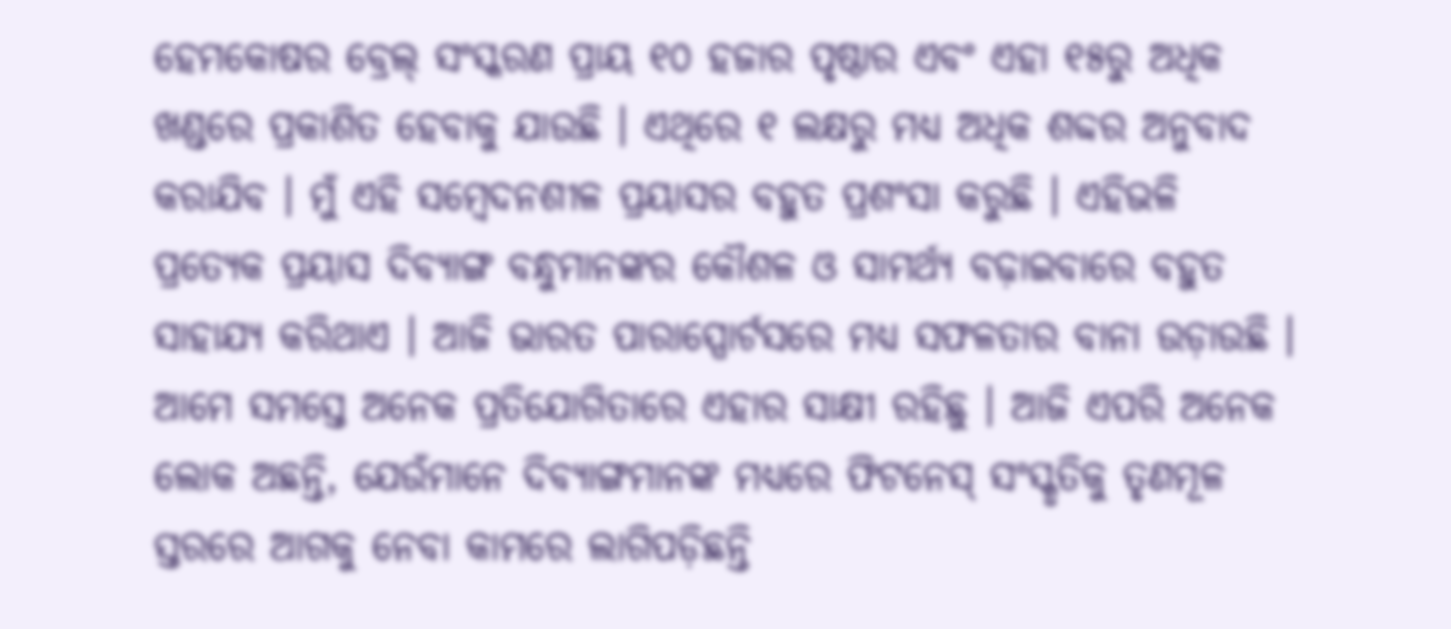ହେମକୋଷର ବ୍ରେଲ୍ ସଂସ୍କରଣ ପ୍ରାୟ ୧୦ ହଜାର ପୃଷ୍ଠାର ଏବଂ ଏହା ୧୫ରୁ ଅଧିକ ଖଣ୍ଡରେ ପ୍ରକାଶିତ ହେବାକୁ ଯାଉଛି । ଏଥିରେ ୧ ଲକ୍ଷରୁ ମଧ୍ୟ ଅଧିକ ଶବ୍ଦର ଅନୁବାଦ କରାଯିବ । ମୁଁ ଏହି ସମ୍ବେଦନଶୀଳ ପ୍ରୟାସର ବହୁତ ପ୍ରଶଂସା କରୁଛି । ଏହିଭଳି ପ୍ରତ୍ୟେକ ପ୍ରୟାସ ଦିବ୍ୟାଙ୍ଗ ବନ୍ଧୁମାନଙ୍କର କୌଶଳ ଓ ସାମର୍ଥ୍ୟ ବଢ଼ାଇବାରେ ବହୁତ ସାହାଯ୍ୟ କରିଥାଏ । ଆଜି ଭାରତ ପାରାସ୍ପୋର୍ଟସରେ ମଧ୍ୟ ସଫଳତାର ବାନା ଉଡ଼ାଉଛି । ଆମେ ସମସ୍ତେ ଅନେକ ପ୍ରତିଯୋଗିତାରେ ଏହାର ସାକ୍ଷୀ ରହିଛୁ । ଆଜି ଏପରି ଅନେକ ଲୋକ ଅଛନ୍ତି, ଯେଉଁମାନେ ଦିବ୍ୟାଙ୍ଗମାନଙ୍କ ମଧ୍ୟରେ ଫିଟନେସ୍ ସଂସ୍କୃତିକୁ ତୃଣମୂଳ ସ୍ତରରେ ଆଗକୁ ନେବା କାମରେ ଲାଗିପଡ଼ିଛନ୍ତି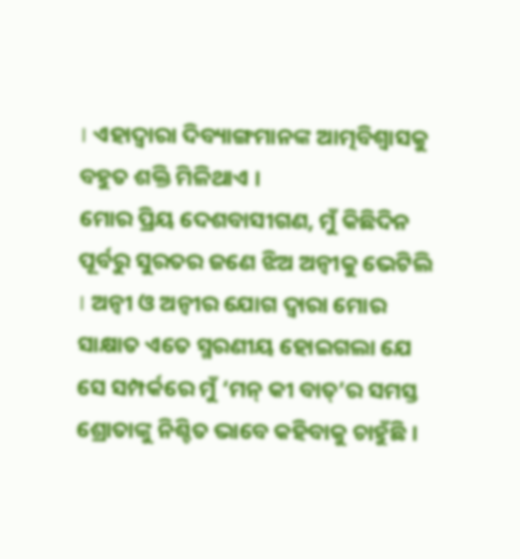। ଏହାଦ୍ୱାରା ଦିବ୍ୟାଙ୍ଗମାନଙ୍କ ଆତ୍ମବିଶ୍ୱାସକୁ ବହୁତ ଶକ୍ତି ମିଳିଥାଏ ।
ମୋର ପ୍ରିୟ ଦେଶବାସୀଗଣ, ମୁଁ କିଛିଦିନ ପୂର୍ବରୁ ସୁରତର ଜଣେ ଝିଅ ଅନ୍ୱୀକୁ ଭେଟିଲି । ଅନ୍ୱୀ ଓ ଅନ୍ୱୀର ଯୋଗ ଦ୍ୱାରା ମୋର ସାକ୍ଷାତ ଏତେ ସ୍ମରଣୀୟ ହୋଇଗଲା ଯେ ସେ ସମ୍ପର୍କରେ ମୁଁ ‘ମନ୍ କୀ ବାତ୍’ର ସମସ୍ତ ଶ୍ରୋତାଙ୍କୁ ନିଶ୍ଚିତ ଭାବେ କହିବାକୁ ଚାହୁଁଛି ।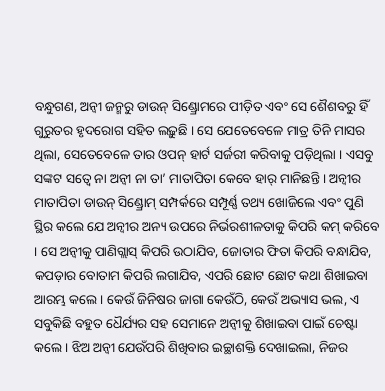ବନ୍ଧୁଗଣ, ଅନ୍ୱୀ ଜନ୍ମରୁ ଡାଉନ୍ ସିଣ୍ଡ୍ରୋମରେ ପୀଡ଼ିତ ଏବଂ ସେ ଶୈଶବରୁ ହିଁ ଗୁରୁତର ହୃଦରୋଗ ସହିତ ଲଢ଼ୁଛି । ସେ ଯେତେବେଳେ ମାତ୍ର ତିନି ମାସର ଥିଲା, ସେତେବେଳେ ତାର ଓପନ୍ ହାର୍ଟ ସର୍ଜରୀ କରିବାକୁ ପଡ଼ିଥିଲା । ଏସବୁ ସଙ୍କଟ ସତ୍ୱେ ନା ଅନ୍ୱୀ ନା ତା’ ମାତାପିତା କେବେ ହାର୍ ମାନିଛନ୍ତି । ଅନ୍ୱୀର ମାତାପିତା ଡାଉନ୍ ସିଣ୍ଡ୍ରୋମ୍ ସମ୍ପର୍କରେ ସମ୍ପୂର୍ଣ୍ଣ ତଥ୍ୟ ଖୋଜିଲେ ଏବଂ ପୁଣି ସ୍ଥିର କଲେ ଯେ ଅନ୍ୱୀର ଅନ୍ୟ ଉପରେ ନିର୍ଭରଶୀଳତାକୁ କିପରି କମ୍ କରିବେ । ସେ ଅନ୍ୱୀକୁ ପାଣିଗ୍ଲାସ୍ କିପରି ଉଠାଯିବ, ଜୋତାର ଫିତା କିପରି ବନ୍ଧାଯିବ, କପଡ଼ାର ବୋତାମ କିପରି ଲଗାଯିବ, ଏପରି ଛୋଟ ଛୋଟ କଥା ଶିଖାଇବା ଆରମ୍ଭ କଲେ । କେଉଁ ଜିନିଷର ଜାଗା କେଉଁଠି, କେଉଁ ଅଭ୍ୟାସ ଭଲ, ଏ ସବୁକିଛି ବହୁତ ଧୈର୍ଯ୍ୟର ସହ ସେମାନେ ଅନ୍ୱୀକୁ ଶିଖାଇବା ପାଇଁ ଚେଷ୍ଟା କଲେ । ଝିଅ ଅନ୍ୱୀ ଯେଉଁପରି ଶିଖିବାର ଇଚ୍ଛାଶକ୍ତି ଦେଖାଇଲା, ନିଜର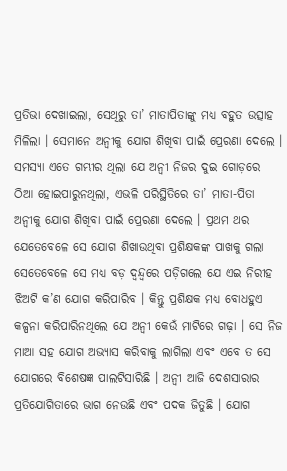ପ୍ରତିଭା ଦେଖାଇଲା, ସେଥିରୁ ତା’ ମାତାପିତାଙ୍କୁ ମଧ୍ୟ ବହୁତ ଉତ୍ସାହ ମିଳିଲା । ସେମାନେ ଅନ୍ୱୀକୁ ଯୋଗ ଶିଖିବା ପାଇଁ ପ୍ରେରଣା ଦେଲେ । ସମସ୍ୟା ଏତେ ଗମ୍ଭୀର ଥିଲା ଯେ ଅନ୍ୱୀ ନିଜର ଦୁଇ ଗୋଡ଼ରେ ଠିଆ ହୋଇପାରୁନଥିଲା, ଏଭଳି ପରିସ୍ଥିତିରେ ତା’ ମାତା-ପିତା ଅନ୍ୱୀକୁ ଯୋଗ ଶିଖିବା ପାଇଁ ପ୍ରେରଣା ଦେଲେ । ପ୍ରଥମ ଥର ଯେତେବେଳେ ସେ ଯୋଗ ଶିଖାଉଥିବା ପ୍ରଶିକ୍ଷକଙ୍କ ପାଖକୁ ଗଲା ସେତେବେଳେ ସେ ମଧ୍ୟ ବଡ଼ ଦ୍ୱନ୍ଦ୍ୱରେ ପଡ଼ିଗଲେ ଯେ ଏଇ ନିରୀହ ଝିଅଟି କ’ଣ ଯୋଗ କରିପାରିବ । କିନ୍ତୁ ପ୍ରଶିକ୍ଷକ ମଧ୍ୟ ବୋଧହୁଏ କଳ୍ପନା କରିପାରିନଥିଲେ ଯେ ଅନ୍ୱୀ କେଉଁ ମାଟିରେ ଗଢ଼ା । ସେ ନିଜ ମାଆ ସହ ଯୋଗ ଅଭ୍ୟାସ କରିବାକୁ ଲାଗିଲା ଏବଂ ଏବେ ତ ସେ ଯୋଗରେ ବିଶେଷଜ୍ଞ ପାଲଟିସାରିଛି । ଅନ୍ୱୀ ଆଜି ଦେଶସାରାର ପ୍ରତିଯୋଗିତାରେ ଭାଗ ନେଉଛି ଏବଂ ପଦକ ଜିତୁଛି । ଯୋଗ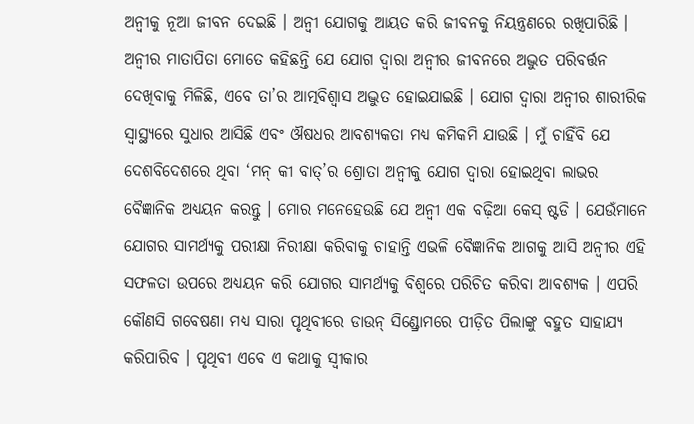ଅନ୍ୱୀକୁ ନୂଆ ଜୀବନ ଦେଇଛି । ଅନ୍ୱୀ ଯୋଗକୁ ଆୟତ କରି ଜୀବନକୁ ନିୟନ୍ତ୍ରଣରେ ରଖିପାରିଛି । ଅନ୍ୱୀର ମାତାପିତା ମୋତେ କହିଛନ୍ତି ଯେ ଯୋଗ ଦ୍ୱାରା ଅନ୍ୱୀର ଜୀବନରେ ଅଦ୍ଭୁତ ପରିବର୍ତ୍ତନ ଦେଖିବାକୁ ମିଳିଛି, ଏବେ ତା’ର ଆତ୍ମବିଶ୍ୱାସ ଅଦ୍ଭୁତ ହୋଇଯାଇଛି । ଯୋଗ ଦ୍ୱାରା ଅନ୍ୱୀର ଶାରୀରିକ ସ୍ୱାସ୍ଥ୍ୟରେ ସୁଧାର ଆସିଛି ଏବଂ ଔଷଧର ଆବଶ୍ୟକତା ମଧ୍ୟ କମିକମି ଯାଉଛି । ମୁଁ ଚାହିଁବି ଯେ ଦେଶବିଦେଶରେ ଥିବା ‘ମନ୍ କୀ ବାତ୍’ର ଶ୍ରୋତା ଅନ୍ୱୀକୁ ଯୋଗ ଦ୍ୱାରା ହୋଇଥିବା ଲାଭର ବୈଜ୍ଞାନିକ ଅଧ୍ୟୟନ କରନ୍ତୁ । ମୋର ମନେହେଉଛି ଯେ ଅନ୍ୱୀ ଏକ ବଢ଼ିଆ କେସ୍ ଷ୍ଟଡି । ଯେଉଁମାନେ ଯୋଗର ସାମର୍ଥ୍ୟକୁ ପରୀକ୍ଷା ନିରୀକ୍ଷା କରିବାକୁ ଚାହାନ୍ତି ଏଭଳି ବୈଜ୍ଞାନିକ ଆଗକୁ ଆସି ଅନ୍ୱୀର ଏହି ସଫଳତା ଉପରେ ଅଧ୍ୟୟନ କରି ଯୋଗର ସାମର୍ଥ୍ୟକୁ ବିଶ୍ୱରେ ପରିଚିତ କରିବା ଆବଶ୍ୟକ । ଏପରି କୌଣସି ଗବେଷଣା ମଧ୍ୟ ସାରା ପୃଥିବୀରେ ଡାଉନ୍ ସିଣ୍ଡ୍ରୋମରେ ପୀଡ଼ିତ ପିଲାଙ୍କୁ ବହୁତ ସାହାଯ୍ୟ କରିପାରିବ । ପୃଥିବୀ ଏବେ ଏ କଥାକୁ ସ୍ୱୀକାର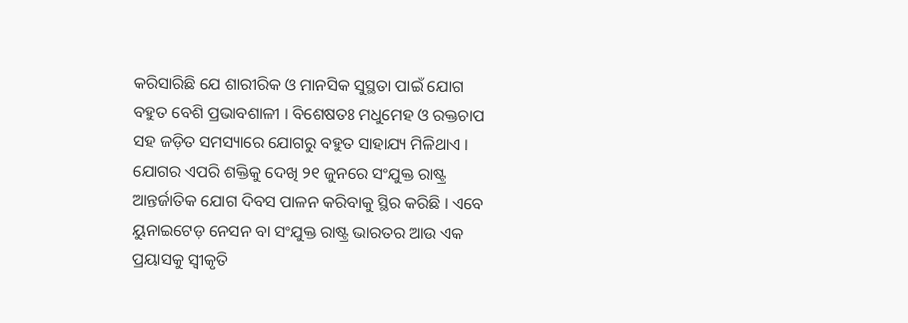କରିସାରିଛି ଯେ ଶାରୀରିକ ଓ ମାନସିକ ସୁସ୍ଥତା ପାଇଁ ଯୋଗ ବହୁତ ବେଶି ପ୍ରଭାବଶାଳୀ । ବିଶେଷତଃ ମଧୁମେହ ଓ ରକ୍ତଚାପ ସହ ଜଡ଼ିତ ସମସ୍ୟାରେ ଯୋଗରୁ ବହୁତ ସାହାଯ୍ୟ ମିଳିଥାଏ । ଯୋଗର ଏପରି ଶକ୍ତିକୁ ଦେଖି ୨୧ ଜୁନରେ ସଂଯୁକ୍ତ ରାଷ୍ଟ୍ର ଆନ୍ତର୍ଜାତିକ ଯୋଗ ଦିବସ ପାଳନ କରିବାକୁ ସ୍ଥିର କରିଛି । ଏବେ ୟୁନାଇଟେଡ଼ ନେସନ ବା ସଂଯୁକ୍ତ ରାଷ୍ଟ୍ର ଭାରତର ଆଉ ଏକ ପ୍ରୟାସକୁ ସ୍ୱୀକୃତି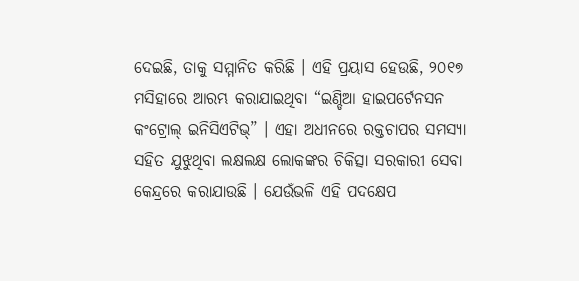ଦେଇଛି, ତାକୁ ସମ୍ମାନିତ କରିଛି । ଏହି ପ୍ରୟାସ ହେଉଛି, ୨୦୧୭ ମସିହାରେ ଆରମ୍ଭ କରାଯାଇଥିବା “ଇଣ୍ଡିଆ ହାଇପର୍ଟେନସନ କଂଟ୍ରୋଲ୍ ଇନିସିଏଟିଭ୍” । ଏହା ଅଧୀନରେ ରକ୍ତଚାପର ସମସ୍ୟା ସହିତ ଯୁଝୁଥିବା ଲକ୍ଷଲକ୍ଷ ଲୋକଙ୍କର ଚିକିତ୍ସା ସରକାରୀ ସେବା କେନ୍ଦ୍ରରେ କରାଯାଉଛି । ଯେଉଁଭଳି ଏହି ପଦକ୍ଷେପ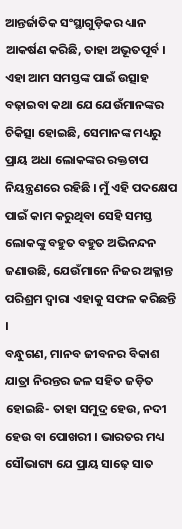ଆନ୍ତର୍ଜାତିକ ସଂସ୍ଥାଗୁଡ଼ିକର ଧ୍ୟାନ ଆକର୍ଷଣ କରିଛି, ତାହା ଅଭୂତପୂର୍ବ । ଏହା ଆମ ସମସ୍ତଙ୍କ ପାଇଁ ଉତ୍ସାହ ବଢ଼ାଇବା କଥା ଯେ ଯେଉଁମାନଙ୍କର ଚିକିତ୍ସା ହୋଇଛି, ସେମାନଙ୍କ ମଧ୍ୟରୁ ପ୍ରାୟ ଅଧା ଲୋକଙ୍କର ରକ୍ତଚାପ ନିୟନ୍ତ୍ରଣରେ ରହିଛି । ମୁଁ ଏହି ପଦକ୍ଷେପ ପାଇଁ କାମ କରୁଥିବା ସେହି ସମସ୍ତ ଲୋକଙ୍କୁ ବହୁତ ବହୁତ ଅଭିନନ୍ଦନ ଜଣାଉଛି, ଯେଉଁମାନେ ନିଜର ଅକ୍ଳାନ୍ତ ପରିଶ୍ରମ ଦ୍ୱାରା ଏହାକୁ ସଫଳ କରିଛନ୍ତି ।
ବନ୍ଧୁଗଣ, ମାନବ ଜୀବନର ବିକାଶ ଯାତ୍ରା ନିରନ୍ତର ଜଳ ସହିତ ଜଡ଼ିତ ହୋଇଛି- ତାହା ସମୁଦ୍ର ହେଉ, ନଦୀ ହେଉ ବା ପୋଖରୀ । ଭାରତର ମଧ୍ୟ ସୌଭାଗ୍ୟ ଯେ ପ୍ରାୟ ସାଢ଼େ ସାତ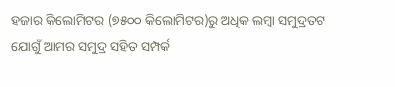ହଜାର କିଲୋମିଟର (୭୫୦୦ କିଲୋମିଟର)ରୁ ଅଧିକ ଲମ୍ବା ସମୁଦ୍ରତଟ ଯୋଗୁଁ ଆମର ସମୁଦ୍ର ସହିତ ସମ୍ପର୍କ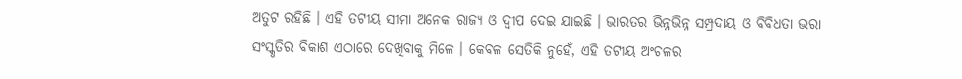ଅତୁଟ ରହିଛି । ଏହି ତଟୀୟ ସୀମା ଅନେକ ରାଜ୍ୟ ଓ ଦ୍ୱୀପ ଦେଇ ଯାଇଛି । ଭାରତର ଭିନ୍ନଭିନ୍ନ ସମ୍ପ୍ରଦାୟ ଓ ବିବିଧତା ଭରା ସଂସ୍କୃତିର ବିକାଶ ଏଠାରେ ଦେଖିବାକୁ ମିଳେ । କେବଳ ସେତିକି ନୁହେଁ, ଏହି ତଟୀୟ ଅଂଚଳର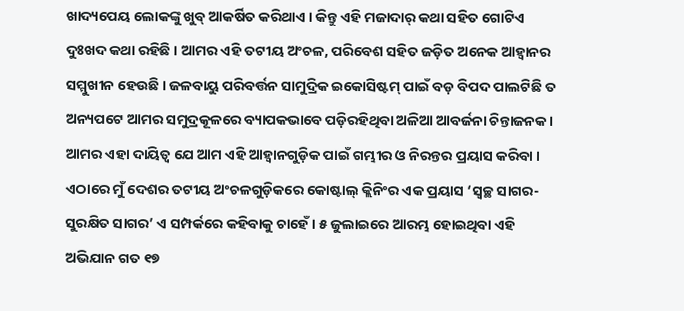ଖାଦ୍ୟପେୟ ଲୋକଙ୍କୁ ଖୁବ୍ ଆକର୍ଷିତ କରିଥାଏ । କିନ୍ତୁ ଏହି ମଜାଦାର୍ କଥା ସହିତ ଗୋଟିଏ ଦୁଃଖଦ କଥା ରହିଛି । ଆମର ଏହି ତଟୀୟ ଅଂଚଳ, ପରିବେଶ ସହିତ ଜଡ଼ିତ ଅନେକ ଆହ୍ୱାନର ସମ୍ମୁଖୀନ ହେଉଛି । ଜଳବାୟୁ ପରିବର୍ତ୍ତନ ସାମୁଦ୍ରିକ ଇକୋସିଷ୍ଟମ୍ ପାଇଁ ବଡ଼ ବିପଦ ପାଲଟିଛି ତ ଅନ୍ୟପଟେ ଆମର ସମୁଦ୍ରକୂଳରେ ବ୍ୟାପକଭାବେ ପଡ଼ିରହିଥିବା ଅଳିଆ ଆବର୍ଜନା ଚିନ୍ତାଜନକ । ଆମର ଏହା ଦାୟିତ୍ୱ ଯେ ଆମ ଏହି ଆହ୍ୱାନଗୁଡ଼ିକ ପାଇଁ ଗମ୍ଭୀର ଓ ନିରନ୍ତର ପ୍ରୟାସ କରିବା । ଏଠାରେ ମୁଁ ଦେଶର ତଟୀୟ ଅଂଚଳଗୁଡ଼ିକରେ କୋଷ୍ଟାଲ୍ କ୍ଲିନିଂର ଏକ ପ୍ରୟାସ ‘ସ୍ୱଚ୍ଛ ସାଗର-ସୁରକ୍ଷିତ ସାଗର’ ଏ ସମ୍ପର୍କରେ କହିବାକୁ ଚାହେଁ । ୫ ଜୁଲାଇରେ ଆରମ୍ଭ ହୋଇଥିବା ଏହି ଅଭିଯାନ ଗତ ୧୭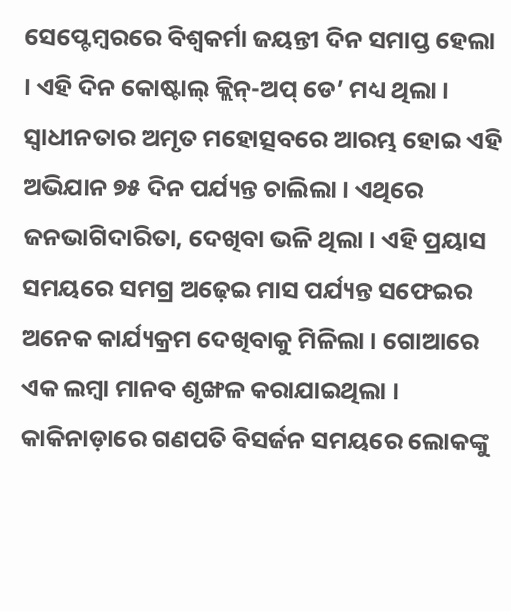ସେପ୍ଟେମ୍ବରରେ ବିଶ୍ୱକର୍ମା ଜୟନ୍ତୀ ଦିନ ସମାପ୍ତ ହେଲା । ଏହି ଦିନ କୋଷ୍ଟାଲ୍ କ୍ଲିନ୍-ଅପ୍ ଡେ’ ମଧ୍ୟ ଥିଲା । ସ୍ୱାଧୀନତାର ଅମୃତ ମହୋତ୍ସବରେ ଆରମ୍ଭ ହୋଇ ଏହି ଅଭିଯାନ ୭୫ ଦିନ ପର୍ଯ୍ୟନ୍ତ ଚାଲିଲା । ଏଥିରେ ଜନଭାଗିଦାରିତା, ଦେଖିବା ଭଳି ଥିଲା । ଏହି ପ୍ରୟାସ ସମୟରେ ସମଗ୍ର ଅଢ଼େଇ ମାସ ପର୍ଯ୍ୟନ୍ତ ସଫେଇର ଅନେକ କାର୍ଯ୍ୟକ୍ରମ ଦେଖିବାକୁ ମିଳିଲା । ଗୋଆରେ ଏକ ଲମ୍ବା ମାନବ ଶୃଙ୍ଖଳ କରାଯାଇଥିଲା । କାକିନାଡ଼ାରେ ଗଣପତି ବିସର୍ଜନ ସମୟରେ ଲୋକଙ୍କୁ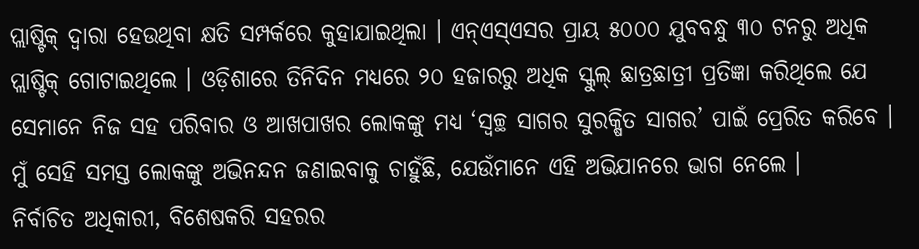ପ୍ଲାଷ୍ଟିକ୍ ଦ୍ୱାରା ହେଉଥିବା କ୍ଷତି ସମ୍ପର୍କରେ କୁହାଯାଇଥିଲା । ଏନ୍ଏସ୍ଏସର ପ୍ରାୟ ୫୦୦୦ ଯୁବବନ୍ଧୁ ୩୦ ଟନରୁ ଅଧିକ ପ୍ଲାଷ୍ଟିକ୍ ଗୋଟାଇଥିଲେ । ଓଡ଼ିଶାରେ ତିନିଦିନ ମଧ୍ୟରେ ୨୦ ହଜାରରୁ ଅଧିକ ସ୍କୁଲ୍ ଛାତ୍ରଛାତ୍ରୀ ପ୍ରତିଜ୍ଞା କରିଥିଲେ ଯେ ସେମାନେ ନିଜ ସହ ପରିବାର ଓ ଆଖପାଖର ଲୋକଙ୍କୁ ମଧ୍ୟ ‘ସ୍ୱଚ୍ଛ ସାଗର ସୁରକ୍ଷିତ ସାଗର’ ପାଇଁ ପ୍ରେରିତ କରିବେ । ମୁଁ ସେହି ସମସ୍ତ ଲୋକଙ୍କୁ ଅଭିନନ୍ଦନ ଜଣାଇବାକୁ ଚାହୁଁଛି, ଯେଉଁମାନେ ଏହି ଅଭିଯାନରେ ଭାଗ ନେଲେ ।
ନିର୍ବାଚିତ ଅଧିକାରୀ, ବିଶେଷକରି ସହରର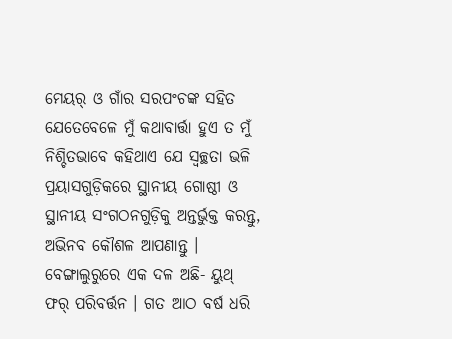ମେୟର୍ ଓ ଗାଁର ସରପଂଚଙ୍କ ସହିତ ଯେତେବେଳେ ମୁଁ କଥାବାର୍ତ୍ତା ହୁଏ ତ ମୁଁ ନିଶ୍ଚିତଭାବେ କହିଥାଏ ଯେ ସ୍ୱଚ୍ଛତା ଭଳି ପ୍ରୟାସଗୁଡ଼ିକରେ ସ୍ଥାନୀୟ ଗୋଷ୍ଠୀ ଓ ସ୍ଥାନୀୟ ସଂଗଠନଗୁଡ଼ିକୁ ଅନ୍ତର୍ଭୁକ୍ତ କରନ୍ତୁ, ଅଭିନବ କୌଶଳ ଆପଣାନ୍ତୁ ।
ବେଙ୍ଗାଲୁରୁରେ ଏକ ଦଳ ଅଛି- ୟୁଥ୍ ଫର୍ ପରିବର୍ତ୍ତନ । ଗତ ଆଠ ବର୍ଷ ଧରି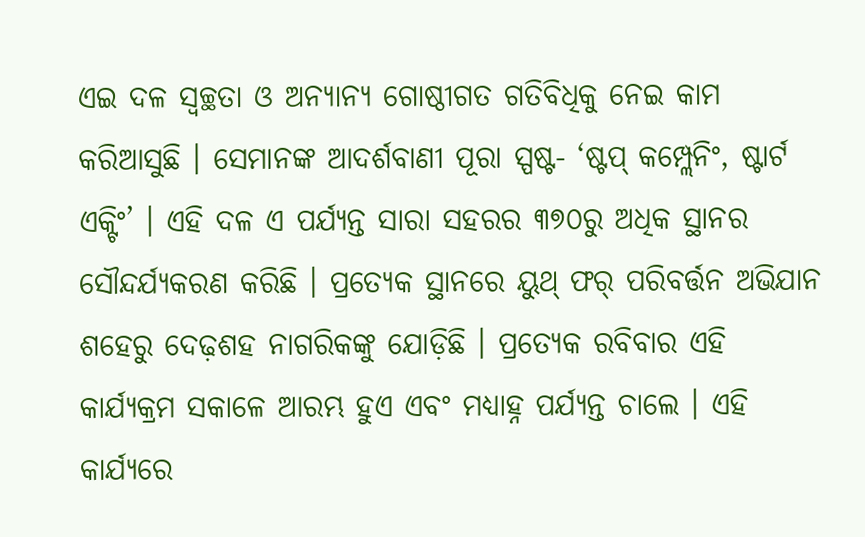ଏଇ ଦଳ ସ୍ୱଚ୍ଛତା ଓ ଅନ୍ୟାନ୍ୟ ଗୋଷ୍ଠୀଗତ ଗତିବିଧିକୁ ନେଇ କାମ କରିଆସୁଛି । ସେମାନଙ୍କ ଆଦର୍ଶବାଣୀ ପୂରା ସ୍ପଷ୍ଟ- ‘ଷ୍ଟପ୍ କମ୍ପ୍ଲେନିଂ, ଷ୍ଟାର୍ଟ ଏକ୍ଟିଂ’ । ଏହି ଦଳ ଏ ପର୍ଯ୍ୟନ୍ତ ସାରା ସହରର ୩୭୦ରୁ ଅଧିକ ସ୍ଥାନର ସୌନ୍ଦର୍ଯ୍ୟକରଣ କରିଛି । ପ୍ରତ୍ୟେକ ସ୍ଥାନରେ ୟୁଥ୍ ଫର୍ ପରିବର୍ତ୍ତନ ଅଭିଯାନ ଶହେରୁ ଦେଢ଼ଶହ ନାଗରିକଙ୍କୁ ଯୋଡ଼ିଛି । ପ୍ରତ୍ୟେକ ରବିବାର ଏହି କାର୍ଯ୍ୟକ୍ରମ ସକାଳେ ଆରମ୍ଭ ହୁଏ ଏବଂ ମଧ୍ୟାହ୍ନ ପର୍ଯ୍ୟନ୍ତ ଚାଲେ । ଏହି କାର୍ଯ୍ୟରେ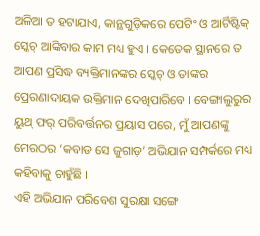ଅଳିଆ ତ ହଟାଯାଏ, କାନ୍ଥଗୁଡ଼ିକରେ ପେଟିଂ ଓ ଆର୍ଟିଷ୍ଟିକ୍ ସ୍କେଚ୍ ଆଙ୍କିବାର କାମ ମଧ୍ୟ ହୁଏ । କେତେକ ସ୍ଥାନରେ ତ ଆପଣ ପ୍ରସିଦ୍ଧ ବ୍ୟକ୍ତିମାନଙ୍କର ସ୍କେଚ୍ ଓ ତାଙ୍କର ପ୍ରେରଣାଦାୟକ ଉକ୍ତିମାନ ଦେଖିପାରିବେ । ବେଙ୍ଗାଲୁରୁର ୟୁଥ୍ ଫର୍ ପରିବର୍ତ୍ତନର ପ୍ରୟାସ ପରେ, ମୁଁ ଆପଣଙ୍କୁ ମେରଠର ‘କବାଡ ସେ ଜୁଗାଡ଼’ ଅଭିଯାନ ସମ୍ପର୍କରେ ମଧ୍ୟ କହିବାକୁ ଚାହୁଁଛି ।
ଏହି ଅଭିଯାନ ପରିବେଶ ସୁରକ୍ଷା ସଙ୍ଗେ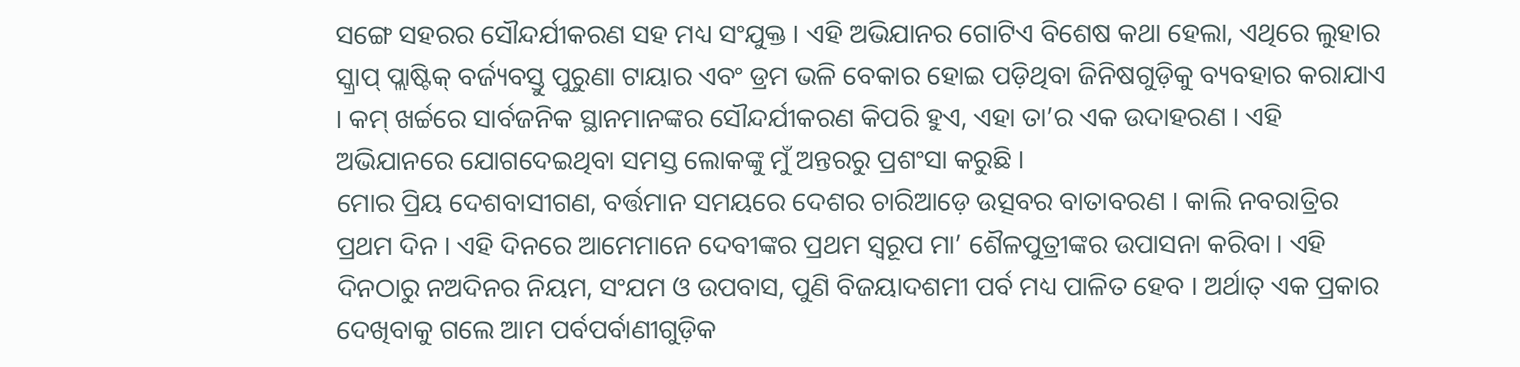ସଙ୍ଗେ ସହରର ସୌନ୍ଦର୍ଯୀକରଣ ସହ ମଧ୍ୟ ସଂଯୁକ୍ତ । ଏହି ଅଭିଯାନର ଗୋଟିଏ ବିଶେଷ କଥା ହେଲା, ଏଥିରେ ଲୁହାର ସ୍କ୍ରାପ୍ ପ୍ଲାଷ୍ଟିକ୍ ବର୍ଜ୍ୟବସ୍ତୁ ପୁରୁଣା ଟାୟାର ଏବଂ ଡ୍ରମ ଭଳି ବେକାର ହୋଇ ପଡ଼ିଥିବା ଜିନିଷଗୁଡ଼ିକୁ ବ୍ୟବହାର କରାଯାଏ । କମ୍ ଖର୍ଚ୍ଚରେ ସାର୍ବଜନିକ ସ୍ଥାନମାନଙ୍କର ସୌନ୍ଦର୍ଯୀକରଣ କିପରି ହୁଏ, ଏହା ତା’ର ଏକ ଉଦାହରଣ । ଏହି ଅଭିଯାନରେ ଯୋଗଦେଇଥିବା ସମସ୍ତ ଲୋକଙ୍କୁ ମୁଁ ଅନ୍ତରରୁ ପ୍ରଶଂସା କରୁଛି ।
ମୋର ପ୍ରିୟ ଦେଶବାସୀଗଣ, ବର୍ତ୍ତମାନ ସମୟରେ ଦେଶର ଚାରିଆଡ଼େ ଉତ୍ସବର ବାତାବରଣ । କାଲି ନବରାତ୍ରିର ପ୍ରଥମ ଦିନ । ଏହି ଦିନରେ ଆମେମାନେ ଦେବୀଙ୍କର ପ୍ରଥମ ସ୍ୱରୂପ ମା’ ଶୈଳପୁତ୍ରୀଙ୍କର ଉପାସନା କରିବା । ଏହି ଦିନଠାରୁ ନଅଦିନର ନିୟମ, ସଂଯମ ଓ ଉପବାସ, ପୁଣି ବିଜୟାଦଶମୀ ପର୍ବ ମଧ୍ୟ ପାଳିତ ହେବ । ଅର୍ଥାତ୍ ଏକ ପ୍ରକାର ଦେଖିବାକୁ ଗଲେ ଆମ ପର୍ବପର୍ବାଣୀଗୁଡ଼ିକ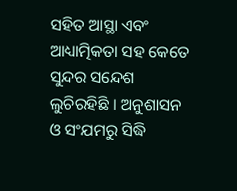ସହିତ ଆସ୍ଥା ଏବଂ ଆଧ୍ୟାତ୍ମିକତା ସହ କେତେ ସୁନ୍ଦର ସନ୍ଦେଶ ଲୁଚିରହିଛି । ଅନୁଶାସନ ଓ ସଂଯମରୁ ସିଦ୍ଧି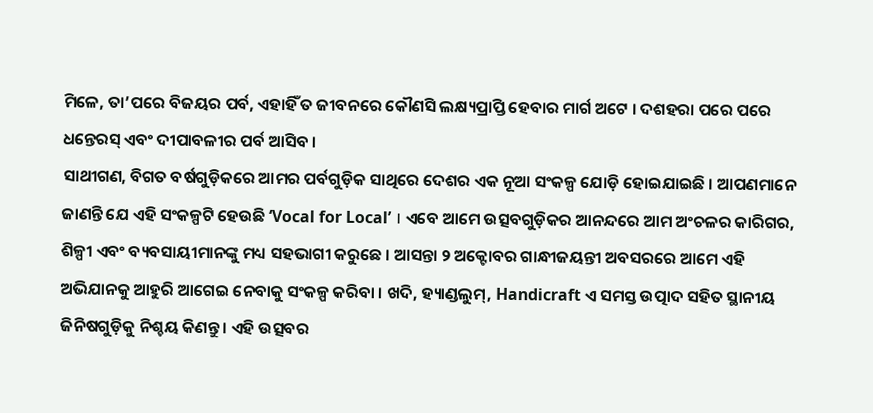ମିଳେ, ତା’ପରେ ବିଜୟର ପର୍ବ, ଏହାହିଁ ତ ଜୀବନରେ କୌଣସି ଲକ୍ଷ୍ୟପ୍ରାପ୍ତି ହେବାର ମାର୍ଗ ଅଟେ । ଦଶହରା ପରେ ପରେ ଧନ୍ତେରସ୍ ଏବଂ ଦୀପାବଳୀର ପର୍ବ ଆସିବ ।
ସାଥୀଗଣ, ବିଗତ ବର୍ଷଗୁଡ଼ିକରେ ଆମର ପର୍ବଗୁଡ଼ିକ ସାଥିରେ ଦେଶର ଏକ ନୂଆ ସଂକଳ୍ପ ଯୋଡ଼ି ହୋଇଯାଇଛି । ଆପଣମାନେ ଜାଣନ୍ତି ଯେ ଏହି ସଂକଳ୍ପଟି ହେଉଛି ‘Vocal for Local’ । ଏବେ ଆମେ ଉତ୍ସବଗୁଡ଼ିକର ଆନନ୍ଦରେ ଆମ ଅଂଚଳର କାରିଗର, ଶିଳ୍ପୀ ଏବଂ ବ୍ୟବସାୟୀମାନଙ୍କୁ ମଧ୍ୟ ସହଭାଗୀ କରୁଛେ । ଆସନ୍ତା ୨ ଅକ୍ଟୋବର ଗାନ୍ଧୀଜୟନ୍ତୀ ଅବସରରେ ଆମେ ଏହି ଅଭିଯାନକୁ ଆହୁରି ଆଗେଇ ନେବାକୁ ସଂକଳ୍ପ କରିବା । ଖଦି, ହ୍ୟାଣ୍ଡଲୁମ୍, Handicraft ଏ ସମସ୍ତ ଉତ୍ପାଦ ସହିତ ସ୍ଥାନୀୟ ଜିନିଷଗୁଡ଼ିକୁ ନିଶ୍ଚୟ କିଣନ୍ତୁ । ଏହି ଉତ୍ସବର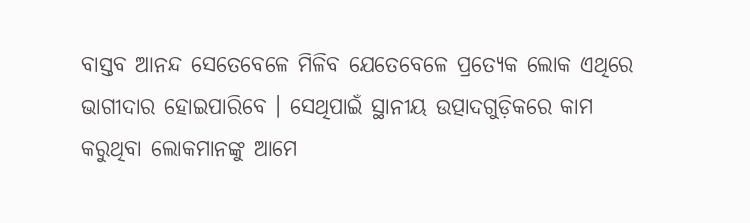ବାସ୍ତବ ଆନନ୍ଦ ସେତେବେଳେ ମିଳିବ ଯେତେବେଳେ ପ୍ରତ୍ୟେକ ଲୋକ ଏଥିରେ ଭାଗୀଦାର ହୋଇପାରିବେ । ସେଥିପାଇଁ ସ୍ଥାନୀୟ ଉତ୍ପାଦଗୁଡ଼ିକରେ କାମ କରୁଥିବା ଲୋକମାନଙ୍କୁ ଆମେ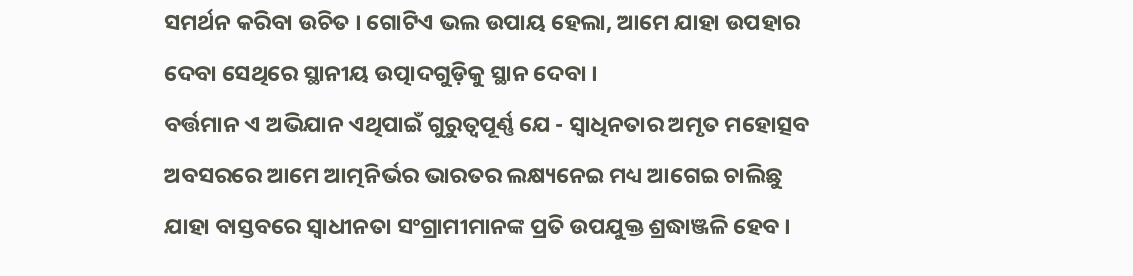ସମର୍ଥନ କରିବା ଉଚିତ । ଗୋଟିଏ ଭଲ ଉପାୟ ହେଲା, ଆମେ ଯାହା ଉପହାର ଦେବା ସେଥିରେ ସ୍ଥାନୀୟ ଉତ୍ପାଦଗୁଡ଼ିକୁ ସ୍ଥାନ ଦେବା ।
ବର୍ତ୍ତମାନ ଏ ଅଭିଯାନ ଏଥିପାଇଁ ଗୁରୁତ୍ୱପୂର୍ଣ୍ଣ ଯେ - ସ୍ୱାଧିନତାର ଅମୃତ ମହୋତ୍ସବ ଅବସରରେ ଆମେ ଆତ୍ମନିର୍ଭର ଭାରତର ଲକ୍ଷ୍ୟନେଇ ମଧ୍ୟ ଆଗେଇ ଚାଲିଛୁ ଯାହା ବାସ୍ତବରେ ସ୍ୱାଧୀନତା ସଂଗ୍ରାମୀମାନଙ୍କ ପ୍ରତି ଉପଯୁକ୍ତ ଶ୍ରଦ୍ଧାଞ୍ଜଳି ହେବ ।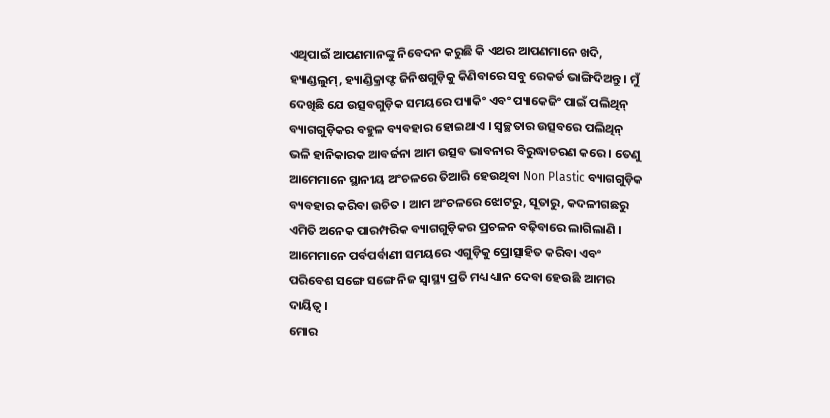ଏଥିପାଇଁ ଆପଣମାନଙ୍କୁ ନିବେଦନ କରୁଛି କି ଏଥର ଆପଣମାନେ ଖଦି, ହ୍ୟାଣ୍ଡଲୁମ୍, ହ୍ୟାଣ୍ଡିକ୍ରାଫ୍ଟ ଜିନିଷଗୁଡ଼ିକୁ କିଣିବାରେ ସବୁ ରେକର୍ଡ ଭାଙ୍ଗିଦିଅନ୍ତୁ । ମୁଁ ଦେଖିଛି ଯେ ଉତ୍ସବଗୁଡ଼ିକ ସମୟରେ ପ୍ୟାକିଂ ଏବଂ ପ୍ୟାକେଜିଂ ପାଇଁ ପଲିଥିନ୍ ବ୍ୟାଗଗୁଡ଼ିକର ବହୁଳ ବ୍ୟବହାର ହୋଇଥାଏ । ସ୍ୱଚ୍ଛତାର ଉତ୍ସବରେ ପଲିଥିନ୍ ଭଳି ହାନିକାରକ ଆବର୍ଜନା ଆମ ଉତ୍ସବ ଭାବନାର ବିରୁଦ୍ଧାଚରଣ କରେ । ତେଣୁ ଆମେମାନେ ସ୍ଥାନୀୟ ଅଂଚଳରେ ତିଆରି ହେଉଥିବା Non Plastic ବ୍ୟାଗଗୁଡ଼ିକ ବ୍ୟବହାର କରିବା ଉଚିତ । ଆମ ଅଂଚଳରେ ଝୋଟରୁ, ସୂତାରୁ, କଦଳୀଗଛରୁ ଏମିତି ଅନେକ ପାରମ୍ପରିକ ବ୍ୟାଗଗୁଡ଼ିକର ପ୍ରଚଳନ ବଢ଼ିବାରେ ଲାଗିଲାଣି । ଆମେମାନେ ପର୍ବପର୍ବାଣୀ ସମୟରେ ଏଗୁଡ଼ିକୁ ପ୍ରୋତ୍ସାହିତ କରିବା ଏବଂ ପରିବେଶ ସଙ୍ଗେ ସଙ୍ଗେ ନିଜ ସ୍ୱାସ୍ଥ୍ୟ ପ୍ରତି ମଧ୍ୟ ଧ୍ୟାନ ଦେବା ହେଉଛି ଆମର ଦାୟିତ୍ୱ ।
ମୋର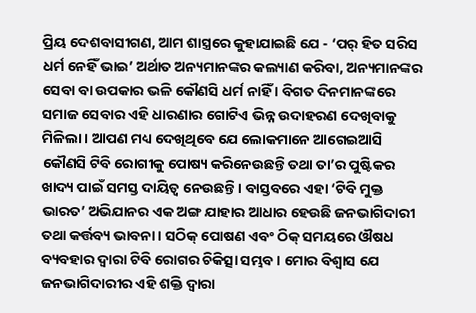ପ୍ରିୟ ଦେଶବାସୀଗଣ, ଆମ ଶାସ୍ତ୍ରରେ କୁହାଯାଇଛି ଯେ - ‘ପର୍ ହିତ ସରିସ ଧର୍ମ ନେହିଁ ଭାଇ’ ଅର୍ଥାତ ଅନ୍ୟମାନଙ୍କର କଲ୍ୟାଣ କରିବା, ଅନ୍ୟମାନଙ୍କର ସେବା ବା ଉପକାର ଭଳି କୌଣସି ଧର୍ମ ନାହିଁ । ବିଗତ ଦିନମାନଙ୍କରେ ସମାଜ ସେବାର ଏହି ଧାରଣାର ଗୋଟିଏ ଭିନ୍ନ ଉଦାହରଣ ଦେଖିବାକୁ ମିଳିଲା । ଆପଣ ମଧ୍ୟ ଦେଖିଥିବେ ଯେ ଲୋକମାନେ ଆଗେଇଆସି କୌଣସି ଟିବି ରୋଗୀକୁ ପୋଷ୍ୟ କରିନେଉଛନ୍ତି ତଥା ତା’ର ପୁଷ୍ଟିକର ଖାଦ୍ୟ ପାଇଁ ସମସ୍ତ ଦାୟିତ୍ୱ ନେଉଛନ୍ତି । ବାସ୍ତବରେ ଏହା ‘ଟିବି ମୁକ୍ତ ଭାରତ’ ଅଭିଯାନର ଏକ ଅଙ୍ଗ ଯାହାର ଆଧାର ହେଉଛି ଜନଭାଗିଦାରୀ ତଥା କର୍ତ୍ତବ୍ୟ ଭାବନା । ସଠିକ୍ ପୋଷଣ ଏବଂ ଠିକ୍ ସମୟରେ ଔଷଧ ବ୍ୟବହାର ଦ୍ୱାରା ଟିବି ରୋଗର ଚିକିତ୍ସା ସମ୍ଭବ । ମୋର ବିଶ୍ୱାସ ଯେ ଜନଭାଗିଦାରୀର ଏହି ଶକ୍ତି ଦ୍ୱାରା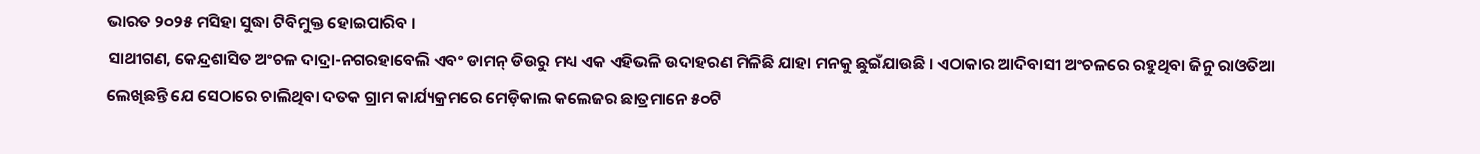ଭାରତ ୨୦୨୫ ମସିହା ସୁଦ୍ଧା ଟିବିମୁକ୍ତ ହୋଇପାରିବ ।
ସାଥୀଗଣ, କେନ୍ଦ୍ରଶାସିତ ଅଂଚଳ ଦାଦ୍ରା-ନଗରହାବେଲି ଏବଂ ଡାମନ୍ ଡିଉରୁ ମଧ୍ୟ ଏକ ଏହିଭଳି ଉଦାହରଣ ମିଳିଛି ଯାହା ମନକୁ ଛୁଇଁଯାଉଛି । ଏଠାକାର ଆଦିବାସୀ ଅଂଚଳରେ ରହୁଥିବା ଜିନୁ ରାଓତିଆ ଲେଖିଛନ୍ତି ଯେ ସେଠାରେ ଚାଲିଥିବା ଦତକ ଗ୍ରାମ କାର୍ଯ୍ୟକ୍ରମରେ ମେଡ଼ିକାଲ କଲେଜର ଛାତ୍ରମାନେ ୫୦ଟି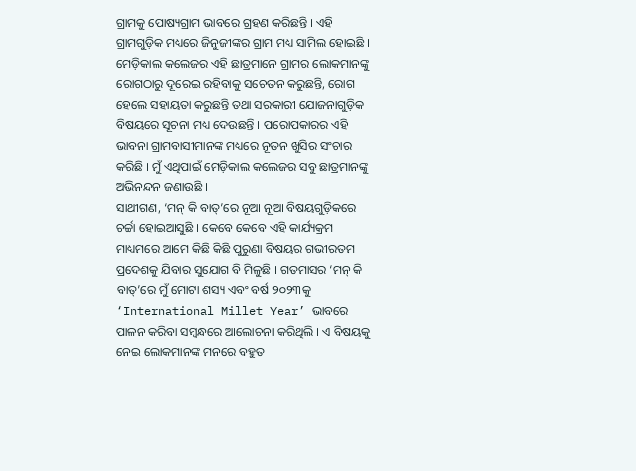ଗ୍ରାମକୁ ପୋଷ୍ୟଗ୍ରାମ ଭାବରେ ଗ୍ରହଣ କରିଛନ୍ତି । ଏହି ଗ୍ରାମଗୁଡ଼ିକ ମଧ୍ୟରେ ଜିନୁଜୀଙ୍କର ଗ୍ରାମ ମଧ୍ୟ ସାମିଲ ହୋଇଛି । ମେଡ଼ିକାଲ କଲେଜର ଏହି ଛାତ୍ରମାନେ ଗ୍ରାମର ଲୋକମାନଙ୍କୁ ରୋଗଠାରୁ ଦୂରେଇ ରହିବାକୁ ସଚେତନ କରୁଛନ୍ତି, ରୋଗ ହେଲେ ସହାୟତା କରୁଛନ୍ତି ତଥା ସରକାରୀ ଯୋଜନାଗୁଡ଼ିକ ବିଷୟରେ ସୂଚନା ମଧ୍ୟ ଦେଉଛନ୍ତି । ପରୋପକାରର ଏହି ଭାବନା ଗ୍ରାମବାସୀମାନଙ୍କ ମଧ୍ୟରେ ନୂତନ ଖୁସିର ସଂଚାର କରିଛି । ମୁଁ ଏଥିପାଇଁ ମେଡ଼ିକାଲ କଲେଜର ସବୁ ଛାତ୍ରମାନଙ୍କୁ ଅଭିନନ୍ଦନ ଜଣାଉଛି ।
ସାଥୀଗଣ, ‘ମନ୍ କି ବାତ୍’ରେ ନୂଆ ନୂଆ ବିଷୟଗୁଡ଼ିକରେ ଚର୍ଚ୍ଚା ହୋଇଆସୁଛି । କେବେ କେବେ ଏହି କାର୍ଯ୍ୟକ୍ରମ ମାଧ୍ୟମରେ ଆମେ କିଛି କିଛି ପୁରୁଣା ବିଷୟର ଗଭୀରତମ ପ୍ରଦେଶକୁ ଯିବାର ସୁଯୋଗ ବି ମିଳୁଛି । ଗତମାସର ‘ମନ୍ କି ବାତ୍’ରେ ମୁଁ ମୋଟା ଶସ୍ୟ ଏବଂ ବର୍ଷ ୨୦୨୩କୁ ‘International Millet Year’ ଭାବରେ ପାଳନ କରିବା ସମ୍ବନ୍ଧରେ ଆଲୋଚନା କରିଥିଲି । ଏ ବିଷୟକୁ ନେଇ ଲୋକମାନଙ୍କ ମନରେ ବହୁତ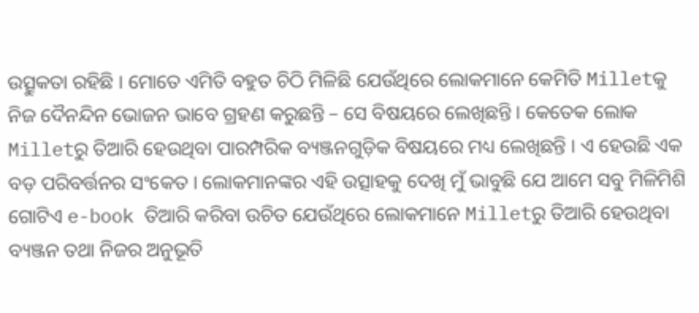ଉତ୍ସୁକତା ରହିଛି । ମୋତେ ଏମିତି ବହୁତ ଚିଠି ମିଳିଛି ଯେଉଁଥିରେ ଲୋକମାନେ କେମିତି Milletକୁ ନିଜ ଦୈନନ୍ଦିନ ଭୋଜନ ଭାବେ ଗ୍ରହଣ କରୁଛନ୍ତି – ସେ ବିଷୟରେ ଲେଖିଛନ୍ତି । କେତେକ ଲୋକ Milletରୁ ତିଆରି ହେଉଥିବା ପାରମ୍ପରିକ ବ୍ୟଞ୍ଜନଗୁଡ଼ିକ ବିଷୟରେ ମଧ୍ୟ ଲେଖିଛନ୍ତି । ଏ ହେଉଛି ଏକ ବଡ଼ ପରିବର୍ତ୍ତନର ସଂକେତ । ଲୋକମାନଙ୍କର ଏହି ଉତ୍ସାହକୁ ଦେଖି ମୁଁ ଭାବୁଛି ଯେ ଆମେ ସବୁ ମିଳିମିଶି ଗୋଟିଏ e-book ତିଆରି କରିବା ଉଚିତ ଯେଉଁଥିରେ ଲୋକମାନେ Milletରୁ ତିଆରି ହେଉଥିବା ବ୍ୟଞ୍ଜନ ତଥା ନିଜର ଅନୁଭୂତି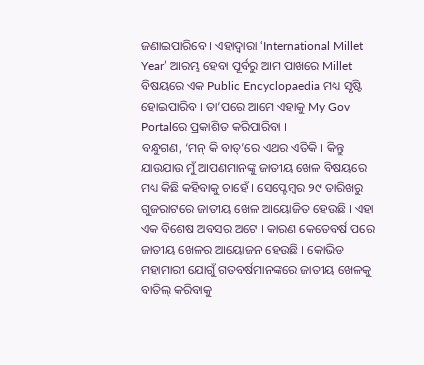ଜଣାଇପାରିବେ । ଏହାଦ୍ୱାରା ‘International Millet Year’ ଆରମ୍ଭ ହେବା ପୂର୍ବରୁ ଆମ ପାଖରେ Millet ବିଷୟରେ ଏକ Public Encyclopaedia ମଧ୍ୟ ସୃଷ୍ଟି ହୋଇପାରିବ । ତା’ପରେ ଆମେ ଏହାକୁ My Gov Portalରେ ପ୍ରକାଶିତ କରିପାରିବା ।
ବନ୍ଧୁଗଣ, ‘ମନ୍ କି ବାତ୍’ରେ ଏଥର ଏତିକି । କିନ୍ତୁ ଯାଉଯାଉ ମୁଁ ଆପଣମାନଙ୍କୁ ଜାତୀୟ ଖେଳ ବିଷୟରେ ମଧ୍ୟ କିଛି କହିବାକୁ ଚାହେଁ । ସେପ୍ଟେମ୍ବର ୨୯ ତାରିଖରୁ ଗୁଜରାଟରେ ଜାତୀୟ ଖେଳ ଆୟୋଜିତ ହେଉଛି । ଏହା ଏକ ବିଶେଷ ଅବସର ଅଟେ । କାରଣ କେତେବର୍ଷ ପରେ ଜାତୀୟ ଖେଳର ଆୟୋଜନ ହେଉଛି । କୋଭିଡ ମହାମାରୀ ଯୋଗୁଁ ଗତବର୍ଷମାନଙ୍କରେ ଜାତୀୟ ଖେଳକୁ ବାତିଲ୍ କରିବାକୁ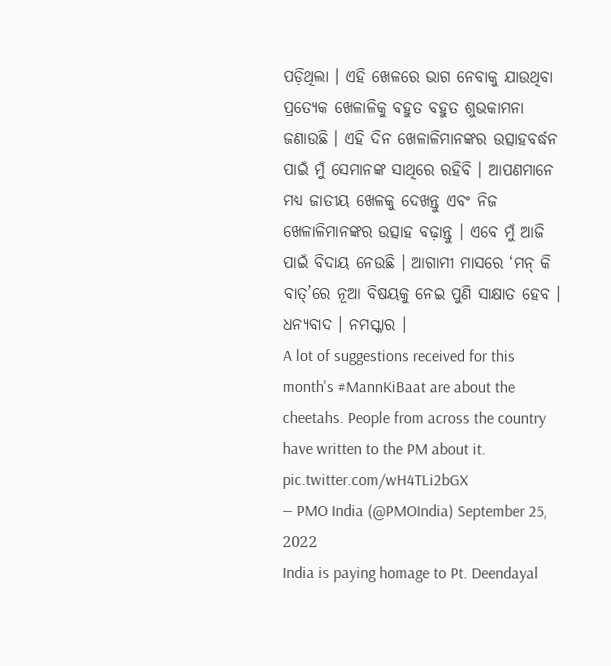ପଡ଼ିଥିଲା । ଏହି ଖେଳରେ ଭାଗ ନେବାକୁ ଯାଉଥିବା ପ୍ରତ୍ୟେକ ଖେଳାଳିକୁ ବହୁତ ବହୁତ ଶୁଭକାମନା ଜଣାଉଛି । ଏହି ଦିନ ଖେଳାଳିମାନଙ୍କର ଉତ୍ସାହବର୍ଦ୍ଧନ ପାଇଁ ମୁଁ ସେମାନଙ୍କ ସାଥିରେ ରହିବି । ଆପଣମାନେ ମଧ୍ୟ ଜାତୀୟ ଖେଳକୁ ଦେଖନ୍ତୁ ଏବଂ ନିଜ ଖେଳାଳିମାନଙ୍କର ଉତ୍ସାହ ବଢ଼ାନ୍ତୁ । ଏବେ ମୁଁ ଆଜି ପାଇଁ ବିଦାୟ ନେଉଛି । ଆଗାମୀ ମାସରେ ‘ମନ୍ କି ବାତ୍’ରେ ନୂଆ ବିଷୟକୁ ନେଇ ପୁଣି ସାକ୍ଷାତ ହେବ । ଧନ୍ୟବାଦ । ନମସ୍କାର ।
A lot of suggestions received for this month's #MannKiBaat are about the cheetahs. People from across the country have written to the PM about it. pic.twitter.com/wH4TLi2bGX
— PMO India (@PMOIndia) September 25, 2022
India is paying homage to Pt. Deendayal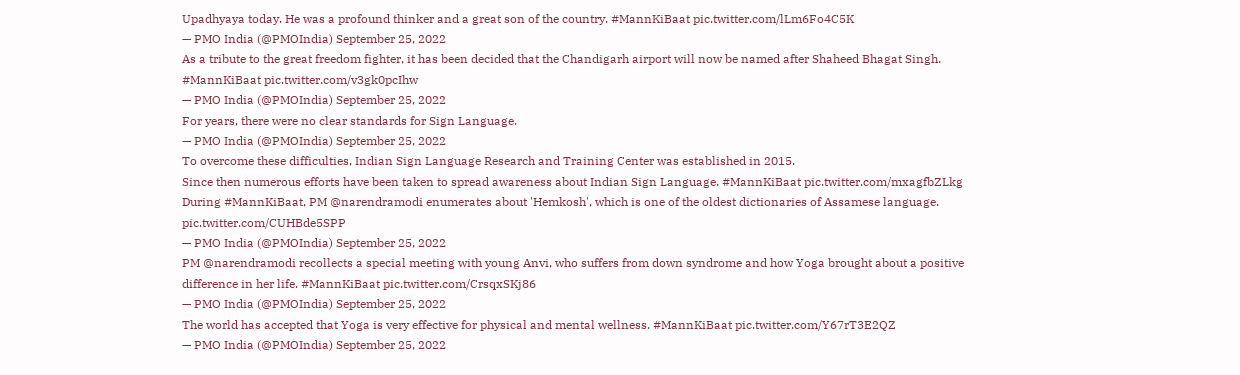Upadhyaya today. He was a profound thinker and a great son of the country. #MannKiBaat pic.twitter.com/lLm6Fo4C5K
— PMO India (@PMOIndia) September 25, 2022
As a tribute to the great freedom fighter, it has been decided that the Chandigarh airport will now be named after Shaheed Bhagat Singh. #MannKiBaat pic.twitter.com/v3gk0pcIhw
— PMO India (@PMOIndia) September 25, 2022
For years, there were no clear standards for Sign Language.
— PMO India (@PMOIndia) September 25, 2022
To overcome these difficulties, Indian Sign Language Research and Training Center was established in 2015.
Since then numerous efforts have been taken to spread awareness about Indian Sign Language. #MannKiBaat pic.twitter.com/mxagfbZLkg
During #MannKiBaat, PM @narendramodi enumerates about 'Hemkosh', which is one of the oldest dictionaries of Assamese language. pic.twitter.com/CUHBde5SPP
— PMO India (@PMOIndia) September 25, 2022
PM @narendramodi recollects a special meeting with young Anvi, who suffers from down syndrome and how Yoga brought about a positive difference in her life. #MannKiBaat pic.twitter.com/CrsqxSKj86
— PMO India (@PMOIndia) September 25, 2022
The world has accepted that Yoga is very effective for physical and mental wellness. #MannKiBaat pic.twitter.com/Y67rT3E2QZ
— PMO India (@PMOIndia) September 25, 2022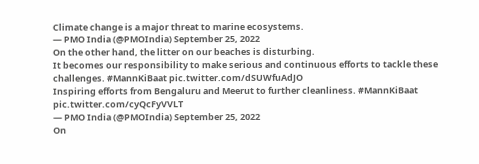Climate change is a major threat to marine ecosystems.
— PMO India (@PMOIndia) September 25, 2022
On the other hand, the litter on our beaches is disturbing.
It becomes our responsibility to make serious and continuous efforts to tackle these challenges. #MannKiBaat pic.twitter.com/dSUWfuAdJO
Inspiring efforts from Bengaluru and Meerut to further cleanliness. #MannKiBaat pic.twitter.com/cyQcFyVVLT
— PMO India (@PMOIndia) September 25, 2022
On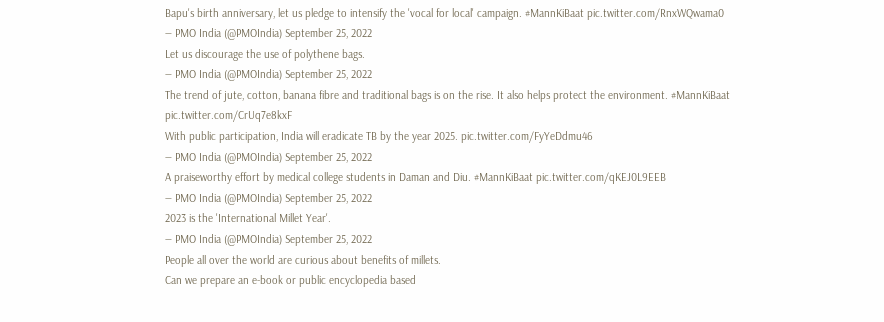Bapu's birth anniversary, let us pledge to intensify the 'vocal for local' campaign. #MannKiBaat pic.twitter.com/RnxWQwama0
— PMO India (@PMOIndia) September 25, 2022
Let us discourage the use of polythene bags.
— PMO India (@PMOIndia) September 25, 2022
The trend of jute, cotton, banana fibre and traditional bags is on the rise. It also helps protect the environment. #MannKiBaat pic.twitter.com/CrUq7e8kxF
With public participation, India will eradicate TB by the year 2025. pic.twitter.com/FyYeDdmu46
— PMO India (@PMOIndia) September 25, 2022
A praiseworthy effort by medical college students in Daman and Diu. #MannKiBaat pic.twitter.com/qKEJ0L9EEB
— PMO India (@PMOIndia) September 25, 2022
2023 is the 'International Millet Year'.
— PMO India (@PMOIndia) September 25, 2022
People all over the world are curious about benefits of millets.
Can we prepare an e-book or public encyclopedia based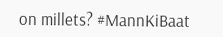on millets? #MannKiBaat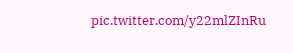pic.twitter.com/y22mlZInRu